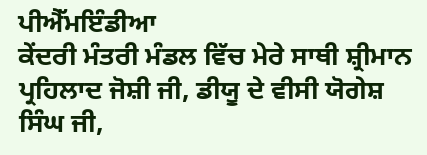ਪੀਐੱਮਇੰਡੀਆ
ਕੇਂਦਰੀ ਮੰਤਰੀ ਮੰਡਲ ਵਿੱਚ ਮੇਰੇ ਸਾਥੀ ਸ਼੍ਰੀਮਾਨ ਪ੍ਰਹਿਲਾਦ ਜੋਸ਼ੀ ਜੀ, ਡੀਯੂ ਦੇ ਵੀਸੀ ਯੋਗੇਸ਼ ਸਿੰਘ ਜੀ,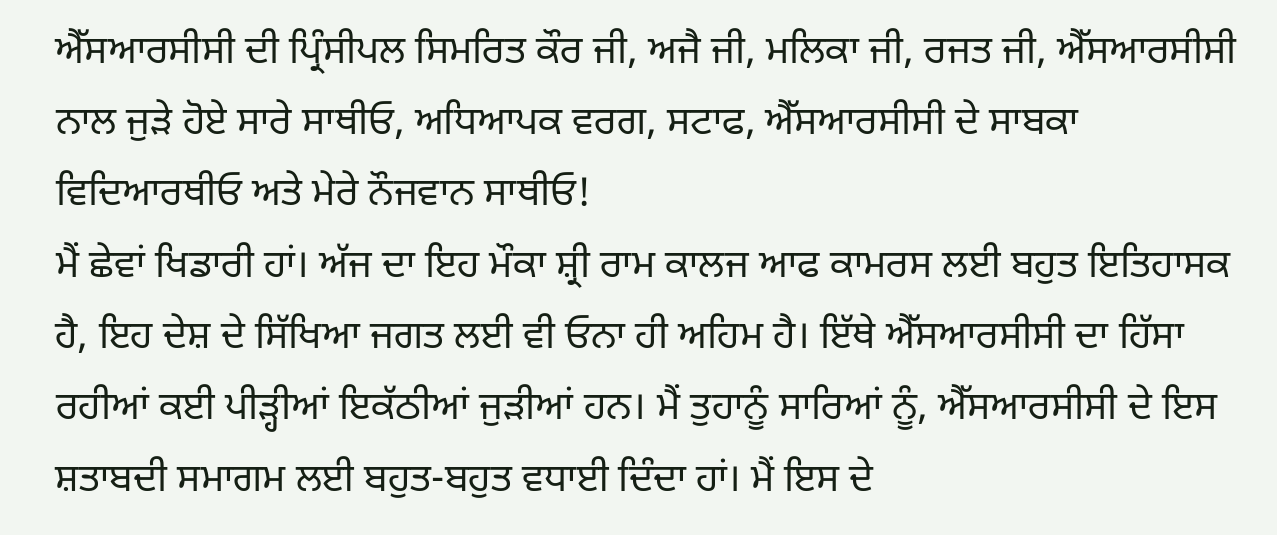ਐੱਸਆਰਸੀਸੀ ਦੀ ਪ੍ਰਿੰਸੀਪਲ ਸਿਮਰਿਤ ਕੌਰ ਜੀ, ਅਜੈ ਜੀ, ਮਲਿਕਾ ਜੀ, ਰਜਤ ਜੀ, ਐੱਸਆਰਸੀਸੀ ਨਾਲ ਜੁੜੇ ਹੋਏ ਸਾਰੇ ਸਾਥੀਓ, ਅਧਿਆਪਕ ਵਰਗ, ਸਟਾਫ, ਐੱਸਆਰਸੀਸੀ ਦੇ ਸਾਬਕਾ ਵਿਦਿਆਰਥੀਓ ਅਤੇ ਮੇਰੇ ਨੌਜਵਾਨ ਸਾਥੀਓ!
ਮੈਂ ਛੇਵਾਂ ਖਿਡਾਰੀ ਹਾਂ। ਅੱਜ ਦਾ ਇਹ ਮੌਕਾ ਸ਼੍ਰੀ ਰਾਮ ਕਾਲਜ ਆਫ ਕਾਮਰਸ ਲਈ ਬਹੁਤ ਇਤਿਹਾਸਕ ਹੈ, ਇਹ ਦੇਸ਼ ਦੇ ਸਿੱਖਿਆ ਜਗਤ ਲਈ ਵੀ ਓਨਾ ਹੀ ਅਹਿਮ ਹੈ। ਇੱਥੇ ਐੱਸਆਰਸੀਸੀ ਦਾ ਹਿੱਸਾ ਰਹੀਆਂ ਕਈ ਪੀੜ੍ਹੀਆਂ ਇਕੱਠੀਆਂ ਜੁੜੀਆਂ ਹਨ। ਮੈਂ ਤੁਹਾਨੂੰ ਸਾਰਿਆਂ ਨੂੰ, ਐੱਸਆਰਸੀਸੀ ਦੇ ਇਸ ਸ਼ਤਾਬਦੀ ਸਮਾਗਮ ਲਈ ਬਹੁਤ-ਬਹੁਤ ਵਧਾਈ ਦਿੰਦਾ ਹਾਂ। ਮੈਂ ਇਸ ਦੇ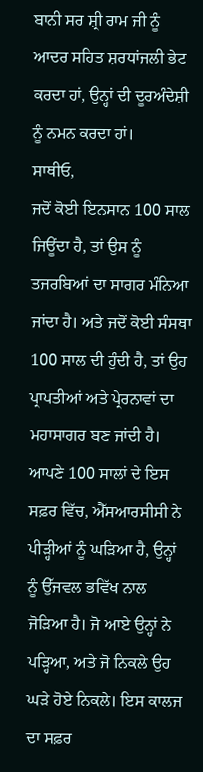ਬਾਨੀ ਸਰ ਸ਼੍ਰੀ ਰਾਮ ਜੀ ਨੂੰ ਆਦਰ ਸਹਿਤ ਸ਼ਰਧਾਂਜਲੀ ਭੇਟ ਕਰਦਾ ਹਾਂ, ਉਨ੍ਹਾਂ ਦੀ ਦੂਰਅੰਦੇਸ਼ੀ ਨੂੰ ਨਮਨ ਕਰਦਾ ਹਾਂ।
ਸਾਥੀਓ,
ਜਦੋਂ ਕੋਈ ਇਨਸਾਨ 100 ਸਾਲ ਜਿਊਂਦਾ ਹੈ, ਤਾਂ ਉਸ ਨੂੰ ਤਜਰਬਿਆਂ ਦਾ ਸਾਗਰ ਮੰਨਿਆ ਜਾਂਦਾ ਹੈ। ਅਤੇ ਜਦੋਂ ਕੋਈ ਸੰਸਥਾ 100 ਸਾਲ ਦੀ ਹੁੰਦੀ ਹੈ, ਤਾਂ ਉਹ ਪ੍ਰਾਪਤੀਆਂ ਅਤੇ ਪ੍ਰੇਰਨਾਵਾਂ ਦਾ ਮਹਾਸਾਗਰ ਬਣ ਜਾਂਦੀ ਹੈ। ਆਪਣੇ 100 ਸਾਲਾਂ ਦੇ ਇਸ ਸਫ਼ਰ ਵਿੱਚ, ਐੱਸਆਰਸੀਸੀ ਨੇ ਪੀੜ੍ਹੀਆਂ ਨੂੰ ਘੜਿਆ ਹੈ, ਉਨ੍ਹਾਂ ਨੂੰ ਉੱਜਵਲ ਭਵਿੱਖ ਨਾਲ ਜੋੜਿਆ ਹੈ। ਜੋ ਆਏ ਉਨ੍ਹਾਂ ਨੇ ਪੜ੍ਹਿਆ, ਅਤੇ ਜੋ ਨਿਕਲੇ ਉਹ ਘੜੇ ਹੋਏ ਨਿਕਲੇ। ਇਸ ਕਾਲਜ ਦਾ ਸਫ਼ਰ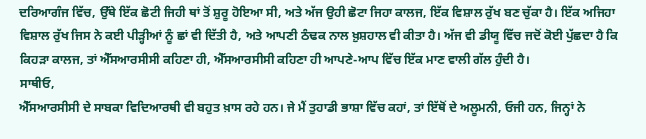ਦਰਿਆਗੰਜ ਵਿੱਚ, ਉੱਥੇ ਇੱਕ ਛੋਟੀ ਜਿਹੀ ਥਾਂ ਤੋਂ ਸ਼ੁਰੂ ਹੋਇਆ ਸੀ, ਅਤੇ ਅੱਜ ਉਹੀ ਛੋਟਾ ਜਿਹਾ ਕਾਲਜ, ਇੱਕ ਵਿਸ਼ਾਲ ਰੁੱਖ ਬਣ ਚੁੱਕਾ ਹੈ। ਇੱਕ ਅਜਿਹਾ ਵਿਸ਼ਾਲ ਰੁੱਖ ਜਿਸ ਨੇ ਕਈ ਪੀੜ੍ਹੀਆਂ ਨੂੰ ਛਾਂ ਵੀ ਦਿੱਤੀ ਹੈ, ਅਤੇ ਆਪਣੀ ਠੰਢਕ ਨਾਲ ਖ਼ੁਸ਼ਹਾਲ ਵੀ ਕੀਤਾ ਹੈ। ਅੱਜ ਵੀ ਡੀਯੂ ਵਿੱਚ ਜਦੋਂ ਕੋਈ ਪੁੱਛਦਾ ਹੈ ਕਿ ਕਿਹੜਾ ਕਾਲਜ, ਤਾਂ ਐੱਸਆਰਸੀਸੀ ਕਹਿਣਾ ਹੀ, ਐੱਸਆਰਸੀਸੀ ਕਹਿਣਾ ਹੀ ਆਪਣੇ-ਆਪ ਵਿੱਚ ਇੱਕ ਮਾਣ ਵਾਲੀ ਗੱਲ ਹੁੰਦੀ ਹੈ।
ਸਾਥੀਓ,
ਐੱਸਆਰਸੀਸੀ ਦੇ ਸਾਬਕਾ ਵਿਦਿਆਰਥੀ ਵੀ ਬਹੁਤ ਖ਼ਾਸ ਰਹੇ ਹਨ। ਜੇ ਮੈਂ ਤੁਹਾਡੀ ਭਾਸ਼ਾ ਵਿੱਚ ਕਹਾਂ, ਤਾਂ ਇੱਥੋਂ ਦੇ ਅਲੂਮਨੀ, ਓਜੀ ਹਨ, ਜਿਨ੍ਹਾਂ ਨੇ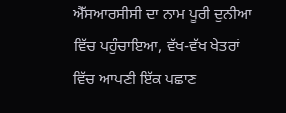ਐੱਸਆਰਸੀਸੀ ਦਾ ਨਾਮ ਪੂਰੀ ਦੁਨੀਆ ਵਿੱਚ ਪਹੁੰਚਾਇਆ, ਵੱਖ-ਵੱਖ ਖੇਤਰਾਂ ਵਿੱਚ ਆਪਣੀ ਇੱਕ ਪਛਾਣ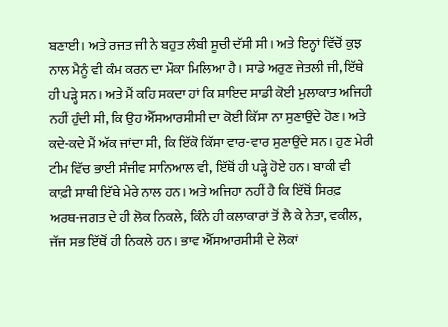ਬਣਾਈ। ਅਤੇ ਰਜਤ ਜੀ ਨੇ ਬਹੁਤ ਲੰਬੀ ਸੂਚੀ ਦੱਸੀ ਸੀ। ਅਤੇ ਇਨ੍ਹਾਂ ਵਿੱਚੋਂ ਕੁਝ ਨਾਲ ਮੈਨੂੰ ਵੀ ਕੰਮ ਕਰਨ ਦਾ ਮੌਕਾ ਮਿਲਿਆ ਹੈ। ਸਾਡੇ ਅਰੁਣ ਜੇਤਲੀ ਜੀ, ਇੱਥੇ ਹੀ ਪੜ੍ਹੇ ਸਨ। ਅਤੇ ਮੈਂ ਕਹਿ ਸਕਦਾ ਹਾਂ ਕਿ ਸ਼ਾਇਦ ਸਾਡੀ ਕੋਈ ਮੁਲਾਕਾਤ ਅਜਿਹੀ ਨਹੀਂ ਹੁੰਦੀ ਸੀ, ਕਿ ਉਹ ਐੱਸਆਰਸੀਸੀ ਦਾ ਕੋਈ ਕਿੱਸਾ ਨਾ ਸੁਣਾਉਂਦੇ ਹੋਣ। ਅਤੇ ਕਦੇ-ਕਦੇ ਮੈਂ ਅੱਕ ਜਾਂਦਾ ਸੀ, ਕਿ ਇੱਕੋ ਕਿੱਸਾ ਵਾਰ-ਵਾਰ ਸੁਣਾਉਂਦੇ ਸਨ। ਹੁਣ ਮੇਰੀ ਟੀਮ ਵਿੱਚ ਭਾਈ ਸੰਜੀਵ ਸਾਨਿਆਲ ਵੀ, ਇੱਥੋਂ ਹੀ ਪੜ੍ਹੇ ਹੋਏ ਹਨ। ਬਾਕੀ ਵੀ ਕਾਫ਼ੀ ਸਾਥੀ ਇੱਥੇ ਮੇਰੇ ਨਾਲ ਹਨ। ਅਤੇ ਅਜਿਹਾ ਨਹੀਂ ਹੈ ਕਿ ਇੱਥੋਂ ਸਿਰਫ਼ ਅਰਥ-ਜਗਤ ਦੇ ਹੀ ਲੋਕ ਨਿਕਲੇ, ਕਿੰਨੇ ਹੀ ਕਲਾਕਾਰਾਂ ਤੋਂ ਲੈ ਕੇ ਨੇਤਾ, ਵਕੀਲ, ਜੱਜ ਸਭ ਇੱਥੋਂ ਹੀ ਨਿਕਲੇ ਹਨ। ਭਾਵ ਐੱਸਆਰਸੀਸੀ ਦੇ ਲੋਕਾਂ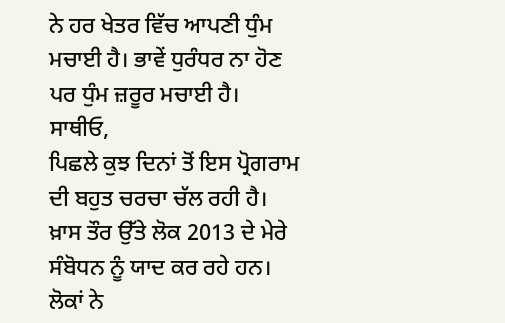ਨੇ ਹਰ ਖੇਤਰ ਵਿੱਚ ਆਪਣੀ ਧੁੰਮ ਮਚਾਈ ਹੈ। ਭਾਵੇਂ ਧੁਰੰਧਰ ਨਾ ਹੋਣ ਪਰ ਧੁੰਮ ਜ਼ਰੂਰ ਮਚਾਈ ਹੈ।
ਸਾਥੀਓ,
ਪਿਛਲੇ ਕੁਝ ਦਿਨਾਂ ਤੋਂ ਇਸ ਪ੍ਰੋਗਰਾਮ ਦੀ ਬਹੁਤ ਚਰਚਾ ਚੱਲ ਰਹੀ ਹੈ। ਖ਼ਾਸ ਤੌਰ ਉੱਤੇ ਲੋਕ 2013 ਦੇ ਮੇਰੇ ਸੰਬੋਧਨ ਨੂੰ ਯਾਦ ਕਰ ਰਹੇ ਹਨ। ਲੋਕਾਂ ਨੇ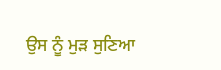ਉਸ ਨੂੰ ਮੁੜ ਸੁਣਿਆ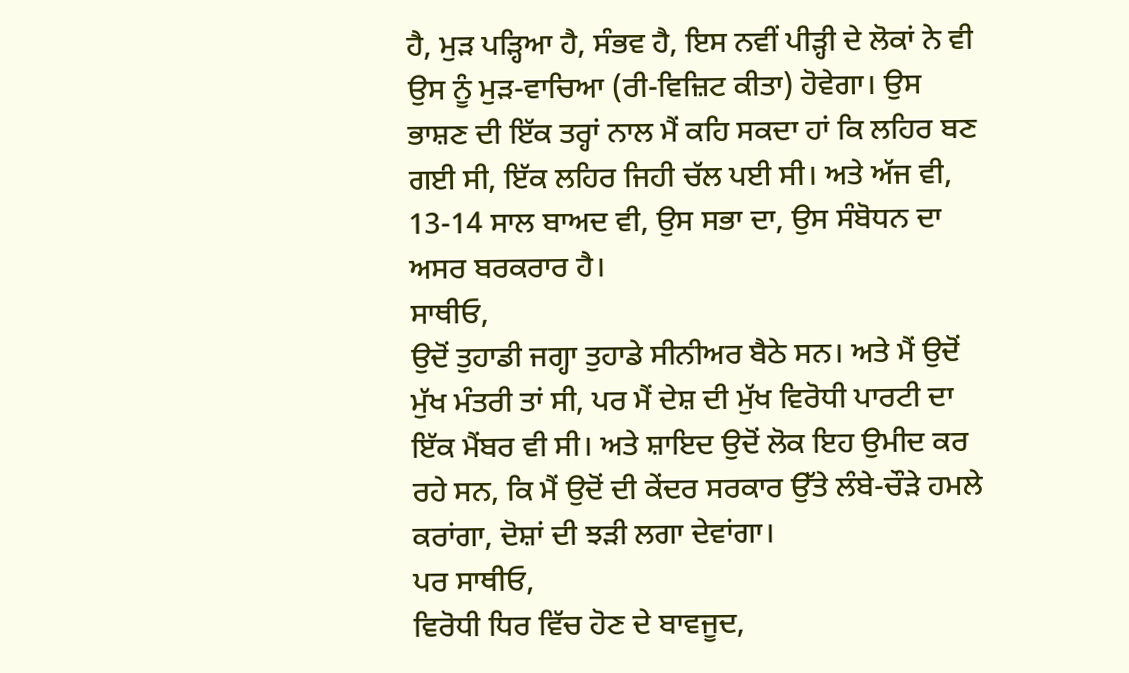ਹੈ, ਮੁੜ ਪੜ੍ਹਿਆ ਹੈ, ਸੰਭਵ ਹੈ, ਇਸ ਨਵੀਂ ਪੀੜ੍ਹੀ ਦੇ ਲੋਕਾਂ ਨੇ ਵੀ ਉਸ ਨੂੰ ਮੁੜ-ਵਾਚਿਆ (ਰੀ-ਵਿਜ਼ਿਟ ਕੀਤਾ) ਹੋਵੇਗਾ। ਉਸ ਭਾਸ਼ਣ ਦੀ ਇੱਕ ਤਰ੍ਹਾਂ ਨਾਲ ਮੈਂ ਕਹਿ ਸਕਦਾ ਹਾਂ ਕਿ ਲਹਿਰ ਬਣ ਗਈ ਸੀ, ਇੱਕ ਲਹਿਰ ਜਿਹੀ ਚੱਲ ਪਈ ਸੀ। ਅਤੇ ਅੱਜ ਵੀ, 13-14 ਸਾਲ ਬਾਅਦ ਵੀ, ਉਸ ਸਭਾ ਦਾ, ਉਸ ਸੰਬੋਧਨ ਦਾ ਅਸਰ ਬਰਕਰਾਰ ਹੈ।
ਸਾਥੀਓ,
ਉਦੋਂ ਤੁਹਾਡੀ ਜਗ੍ਹਾ ਤੁਹਾਡੇ ਸੀਨੀਅਰ ਬੈਠੇ ਸਨ। ਅਤੇ ਮੈਂ ਉਦੋਂ ਮੁੱਖ ਮੰਤਰੀ ਤਾਂ ਸੀ, ਪਰ ਮੈਂ ਦੇਸ਼ ਦੀ ਮੁੱਖ ਵਿਰੋਧੀ ਪਾਰਟੀ ਦਾ ਇੱਕ ਮੈਂਬਰ ਵੀ ਸੀ। ਅਤੇ ਸ਼ਾਇਦ ਉਦੋਂ ਲੋਕ ਇਹ ਉਮੀਦ ਕਰ ਰਹੇ ਸਨ, ਕਿ ਮੈਂ ਉਦੋਂ ਦੀ ਕੇਂਦਰ ਸਰਕਾਰ ਉੱਤੇ ਲੰਬੇ-ਚੌੜੇ ਹਮਲੇ ਕਰਾਂਗਾ, ਦੋਸ਼ਾਂ ਦੀ ਝੜੀ ਲਗਾ ਦੇਵਾਂਗਾ।
ਪਰ ਸਾਥੀਓ,
ਵਿਰੋਧੀ ਧਿਰ ਵਿੱਚ ਹੋਣ ਦੇ ਬਾਵਜੂਦ,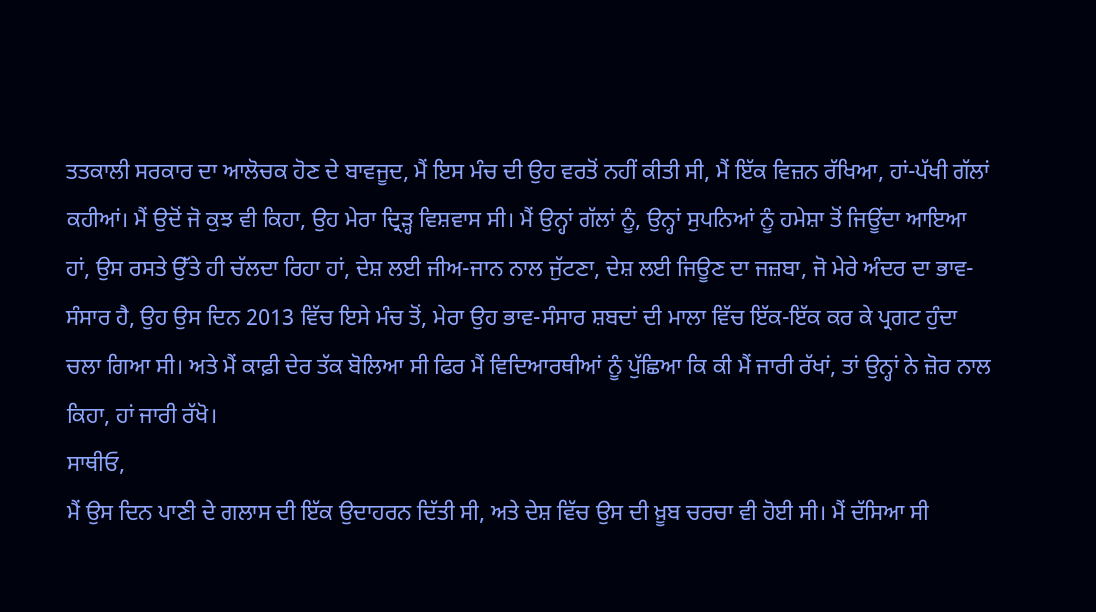ਤਤਕਾਲੀ ਸਰਕਾਰ ਦਾ ਆਲੋਚਕ ਹੋਣ ਦੇ ਬਾਵਜੂਦ, ਮੈਂ ਇਸ ਮੰਚ ਦੀ ਉਹ ਵਰਤੋਂ ਨਹੀਂ ਕੀਤੀ ਸੀ, ਮੈਂ ਇੱਕ ਵਿਜ਼ਨ ਰੱਖਿਆ, ਹਾਂ-ਪੱਖੀ ਗੱਲਾਂ ਕਹੀਆਂ। ਮੈਂ ਉਦੋਂ ਜੋ ਕੁਝ ਵੀ ਕਿਹਾ, ਉਹ ਮੇਰਾ ਦ੍ਰਿੜ੍ਹ ਵਿਸ਼ਵਾਸ ਸੀ। ਮੈਂ ਉਨ੍ਹਾਂ ਗੱਲਾਂ ਨੂੰ, ਉਨ੍ਹਾਂ ਸੁਪਨਿਆਂ ਨੂੰ ਹਮੇਸ਼ਾ ਤੋਂ ਜਿਊਂਦਾ ਆਇਆ ਹਾਂ, ਉਸ ਰਸਤੇ ਉੱਤੇ ਹੀ ਚੱਲਦਾ ਰਿਹਾ ਹਾਂ, ਦੇਸ਼ ਲਈ ਜੀਅ-ਜਾਨ ਨਾਲ ਜੁੱਟਣਾ, ਦੇਸ਼ ਲਈ ਜਿਊਣ ਦਾ ਜਜ਼ਬਾ, ਜੋ ਮੇਰੇ ਅੰਦਰ ਦਾ ਭਾਵ-ਸੰਸਾਰ ਹੈ, ਉਹ ਉਸ ਦਿਨ 2013 ਵਿੱਚ ਇਸੇ ਮੰਚ ਤੋਂ, ਮੇਰਾ ਉਹ ਭਾਵ-ਸੰਸਾਰ ਸ਼ਬਦਾਂ ਦੀ ਮਾਲਾ ਵਿੱਚ ਇੱਕ-ਇੱਕ ਕਰ ਕੇ ਪ੍ਰਗਟ ਹੁੰਦਾ ਚਲਾ ਗਿਆ ਸੀ। ਅਤੇ ਮੈਂ ਕਾਫ਼ੀ ਦੇਰ ਤੱਕ ਬੋਲਿਆ ਸੀ ਫਿਰ ਮੈਂ ਵਿਦਿਆਰਥੀਆਂ ਨੂੰ ਪੁੱਛਿਆ ਕਿ ਕੀ ਮੈਂ ਜਾਰੀ ਰੱਖਾਂ, ਤਾਂ ਉਨ੍ਹਾਂ ਨੇ ਜ਼ੋਰ ਨਾਲ ਕਿਹਾ, ਹਾਂ ਜਾਰੀ ਰੱਖੋ।
ਸਾਥੀਓ,
ਮੈਂ ਉਸ ਦਿਨ ਪਾਣੀ ਦੇ ਗਲਾਸ ਦੀ ਇੱਕ ਉਦਾਹਰਨ ਦਿੱਤੀ ਸੀ, ਅਤੇ ਦੇਸ਼ ਵਿੱਚ ਉਸ ਦੀ ਖ਼ੂਬ ਚਰਚਾ ਵੀ ਹੋਈ ਸੀ। ਮੈਂ ਦੱਸਿਆ ਸੀ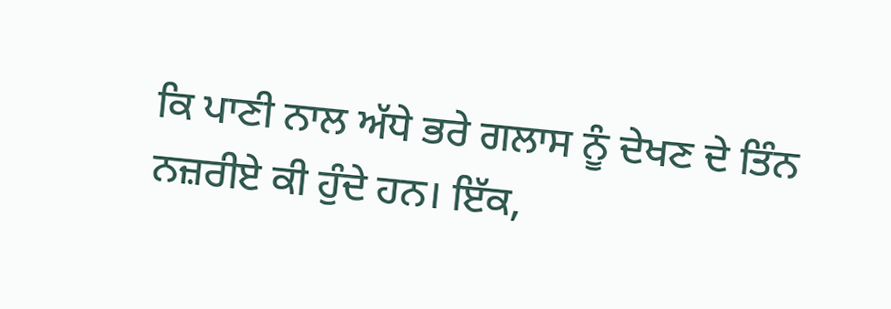ਕਿ ਪਾਣੀ ਨਾਲ ਅੱਧੇ ਭਰੇ ਗਲਾਸ ਨੂੰ ਦੇਖਣ ਦੇ ਤਿੰਨ ਨਜ਼ਰੀਏ ਕੀ ਹੁੰਦੇ ਹਨ। ਇੱਕ,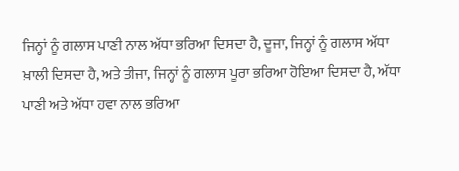ਜਿਨ੍ਹਾਂ ਨੂੰ ਗਲਾਸ ਪਾਣੀ ਨਾਲ ਅੱਧਾ ਭਰਿਆ ਦਿਸਦਾ ਹੈ, ਦੂਜਾ, ਜਿਨ੍ਹਾਂ ਨੂੰ ਗਲਾਸ ਅੱਧਾ ਖ਼ਾਲੀ ਦਿਸਦਾ ਹੈ, ਅਤੇ ਤੀਜਾ, ਜਿਨ੍ਹਾਂ ਨੂੰ ਗਲਾਸ ਪੂਰਾ ਭਰਿਆ ਹੋਇਆ ਦਿਸਦਾ ਹੈ, ਅੱਧਾ ਪਾਣੀ ਅਤੇ ਅੱਧਾ ਹਵਾ ਨਾਲ ਭਰਿਆ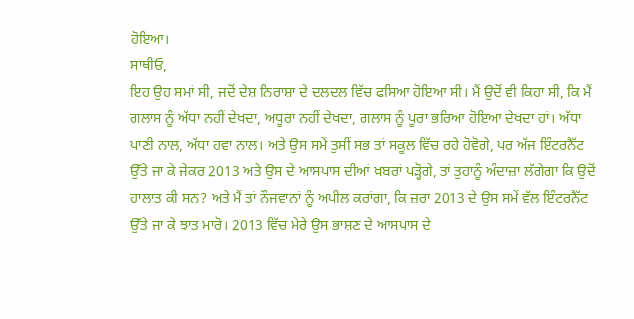ਹੋਇਆ।
ਸਾਥੀਓ,
ਇਹ ਉਹ ਸਮਾਂ ਸੀ, ਜਦੋਂ ਦੇਸ਼ ਨਿਰਾਸ਼ਾ ਦੇ ਦਲਦਲ ਵਿੱਚ ਫਸਿਆ ਹੋਇਆ ਸੀ। ਮੈਂ ਉਦੋਂ ਵੀ ਕਿਹਾ ਸੀ, ਕਿ ਮੈਂ ਗਲਾਸ ਨੂੰ ਅੱਧਾ ਨਹੀਂ ਦੇਖਦਾ, ਅਧੂਰਾ ਨਹੀਂ ਦੇਖਦਾ, ਗਲਾਸ ਨੂੰ ਪੂਰਾ ਭਰਿਆ ਹੋਇਆ ਦੇਖਦਾ ਹਾਂ। ਅੱਧਾ ਪਾਣੀ ਨਾਲ, ਅੱਧਾ ਹਵਾ ਨਾਲ। ਅਤੇ ਉਸ ਸਮੇਂ ਤੁਸੀਂ ਸਭ ਤਾਂ ਸਕੂਲ ਵਿੱਚ ਰਹੇ ਹੋਵੋਗੇ, ਪਰ ਅੱਜ ਇੰਟਰਨੈੱਟ ਉੱਤੇ ਜਾ ਕੇ ਜੇਕਰ 2013 ਅਤੇ ਉਸ ਦੇ ਆਸਪਾਸ ਦੀਆਂ ਖ਼ਬਰਾਂ ਪੜ੍ਹੋਗੇ, ਤਾਂ ਤੁਹਾਨੂੰ ਅੰਦਾਜ਼ਾ ਲੱਗੇਗਾ ਕਿ ਉਦੋਂ ਹਾਲਾਤ ਕੀ ਸਨ? ਅਤੇ ਮੈਂ ਤਾਂ ਨੌਜਵਾਨਾਂ ਨੂੰ ਅਪੀਲ ਕਰਾਂਗਾ, ਕਿ ਜ਼ਰਾ 2013 ਦੇ ਉਸ ਸਮੇਂ ਵੱਲ ਇੰਟਰਨੈੱਟ ਉੱਤੇ ਜਾ ਕੇ ਝਾਤ ਮਾਰੋ। 2013 ਵਿੱਚ ਮੇਰੇ ਉਸ ਭਾਸ਼ਣ ਦੇ ਆਸਪਾਸ ਦੇ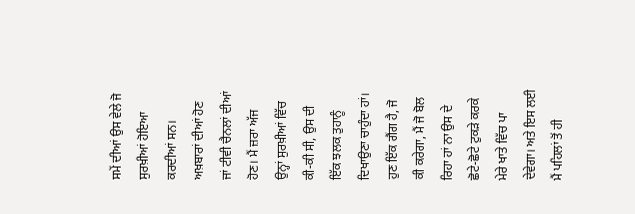ਸਮੇਂ ਦੀਆਂ ਉਸ ਵੇਲੇ ਜੋ ਸੁਰਖ਼ੀਆਂ ਹੋਇਆ ਕਰਦੀਆਂ ਸਨ। ਅਖ਼ਬਾਰਾਂ ਦੀਆਂ ਹੋਣ ਜਾਂ ਟੀਵੀ ਚੈਨਲਾਂ ਦੀਆਂ ਹੋਣ। ਮੈਂ ਜ਼ਰਾ ਅੱਜ ਉਨ੍ਹਾਂ ਸੁਰਖ਼ੀਆਂ ਵਿੱਚ ਕੀ-ਕੀ ਸੀ, ਉਸ ਦੀ ਇੱਕ ਝਲਕ ਤੁਹਾਨੂੰ ਦਿਖਾਉਣਾ ਚਾਹੁੰਦਾ ਹਾਂ। ਹੁਣ ਇੱਕ ਗੈਂਗ ਹੈ, ਜੋ ਕੀ ਕਰੇਗਾ, ਮੈਂ ਜੋ ਬੋਲ ਰਿਹਾ ਹਾਂ ਨਾ ਉਸ ਦੇ ਛੋਟੇ-ਛੋਟੇ ਟੁਕੜੇ ਕਰਕੇ ਮੇਰੇ ਖਾਤੇ ਵਿੱਚ ਪਾ ਦੇਵੇਗਾ। ਅਤੇ ਇਸ ਲਈ ਮੈਂ ਪਹਿਲਾਂ ਤੋਂ ਹੀ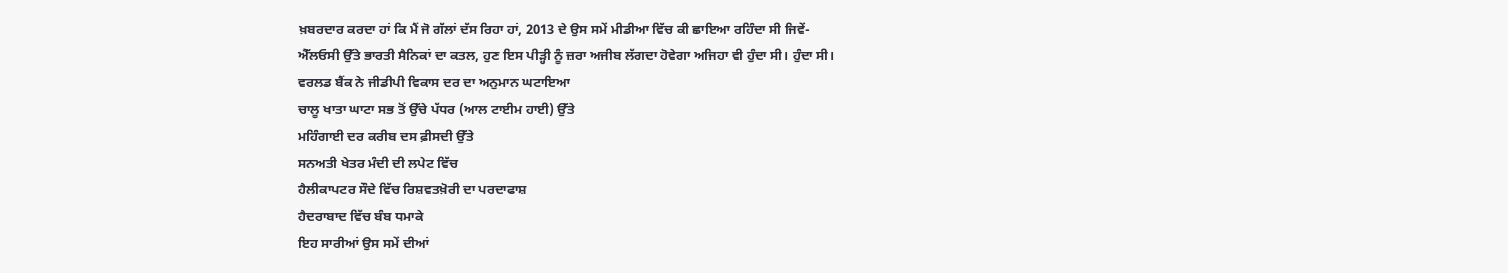ਖ਼ਬਰਦਾਰ ਕਰਦਾ ਹਾਂ ਕਿ ਮੈਂ ਜੋ ਗੱਲਾਂ ਦੱਸ ਰਿਹਾ ਹਾਂ, 2013 ਦੇ ਉਸ ਸਮੇਂ ਮੀਡੀਆ ਵਿੱਚ ਕੀ ਛਾਇਆ ਰਹਿੰਦਾ ਸੀ ਜਿਵੇਂ-
ਐੱਲਓਸੀ ਉੱਤੇ ਭਾਰਤੀ ਸੈਨਿਕਾਂ ਦਾ ਕਤਲ, ਹੁਣ ਇਸ ਪੀੜ੍ਹੀ ਨੂੰ ਜ਼ਰਾ ਅਜੀਬ ਲੱਗਦਾ ਹੋਵੇਗਾ ਅਜਿਹਾ ਵੀ ਹੁੰਦਾ ਸੀ। ਹੁੰਦਾ ਸੀ।
ਵਰਲਡ ਬੈਂਕ ਨੇ ਜੀਡੀਪੀ ਵਿਕਾਸ ਦਰ ਦਾ ਅਨੁਮਾਨ ਘਟਾਇਆ
ਚਾਲੂ ਖਾਤਾ ਘਾਟਾ ਸਭ ਤੋਂ ਉੱਚੇ ਪੱਧਰ (ਆਲ ਟਾਈਮ ਹਾਈ) ਉੱਤੇ
ਮਹਿੰਗਾਈ ਦਰ ਕਰੀਬ ਦਸ ਫ਼ੀਸਦੀ ਉੱਤੇ
ਸਨਅਤੀ ਖੇਤਰ ਮੰਦੀ ਦੀ ਲਪੇਟ ਵਿੱਚ
ਹੈਲੀਕਾਪਟਰ ਸੌਦੇ ਵਿੱਚ ਰਿਸ਼ਵਤਖ਼ੋਰੀ ਦਾ ਪਰਦਾਫਾਸ਼
ਹੈਦਰਾਬਾਦ ਵਿੱਚ ਬੰਬ ਧਮਾਕੇ
ਇਹ ਸਾਰੀਆਂ ਉਸ ਸਮੇਂ ਦੀਆਂ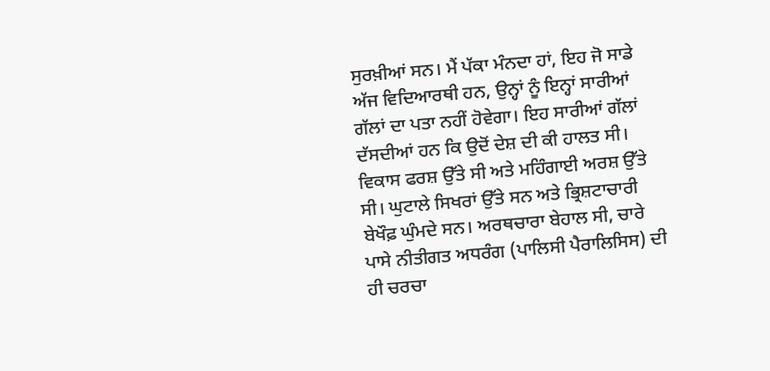ਸੁਰਖ਼ੀਆਂ ਸਨ। ਮੈਂ ਪੱਕਾ ਮੰਨਦਾ ਹਾਂ, ਇਹ ਜੋ ਸਾਡੇ ਅੱਜ ਵਿਦਿਆਰਥੀ ਹਨ, ਉਨ੍ਹਾਂ ਨੂੰ ਇਨ੍ਹਾਂ ਸਾਰੀਆਂ ਗੱਲਾਂ ਦਾ ਪਤਾ ਨਹੀਂ ਹੋਵੇਗਾ। ਇਹ ਸਾਰੀਆਂ ਗੱਲਾਂ ਦੱਸਦੀਆਂ ਹਨ ਕਿ ਉਦੋਂ ਦੇਸ਼ ਦੀ ਕੀ ਹਾਲਤ ਸੀ। ਵਿਕਾਸ ਫਰਸ਼ ਉੱਤੇ ਸੀ ਅਤੇ ਮਹਿੰਗਾਈ ਅਰਸ਼ ਉੱਤੇ ਸੀ। ਘੁਟਾਲੇ ਸਿਖਰਾਂ ਉੱਤੇ ਸਨ ਅਤੇ ਭ੍ਰਿਸ਼ਟਾਚਾਰੀ ਬੇਖੌਫ਼ ਘੁੰਮਦੇ ਸਨ। ਅਰਥਚਾਰਾ ਬੇਹਾਲ ਸੀ, ਚਾਰੇ ਪਾਸੇ ਨੀਤੀਗਤ ਅਧਰੰਗ (ਪਾਲਿਸੀ ਪੈਰਾਲਿਸਿਸ) ਦੀ ਹੀ ਚਰਚਾ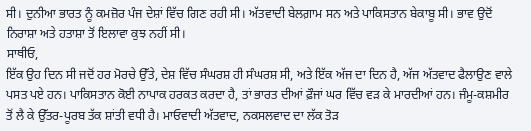ਸੀ। ਦੁਨੀਆ ਭਾਰਤ ਨੂੰ ਕਮਜ਼ੋਰ ਪੰਜ ਦੇਸ਼ਾਂ ਵਿੱਚ ਗਿਣ ਰਹੀ ਸੀ। ਅੱਤਵਾਦੀ ਬੇਲਗ਼ਾਮ ਸਨ ਅਤੇ ਪਾਕਿਸਤਾਨ ਬੇਕਾਬੂ ਸੀ। ਭਾਵ ਉਦੋਂ ਨਿਰਾਸ਼ਾ ਅਤੇ ਹਤਾਸ਼ਾ ਤੋਂ ਇਲਾਵਾ ਕੁਝ ਨਹੀਂ ਸੀ।
ਸਾਥੀਓ,
ਇੱਕ ਉਹ ਦਿਨ ਸੀ ਜਦੋਂ ਹਰ ਮੋਰਚੇ ਉੱਤੇ, ਦੇਸ਼ ਵਿੱਚ ਸੰਘਰਸ਼ ਹੀ ਸੰਘਰਸ਼ ਸੀ, ਅਤੇ ਇੱਕ ਅੱਜ ਦਾ ਦਿਨ ਹੈ, ਅੱਜ ਅੱਤਵਾਦ ਫੈਲਾਉਣ ਵਾਲੇ ਪਸਤ ਪਏ ਹਨ। ਪਾਕਿਸਤਾਨ ਕੋਈ ਨਾਪਾਕ ਹਰਕਤ ਕਰਦਾ ਹੈ, ਤਾਂ ਭਾਰਤ ਦੀਆਂ ਫ਼ੌਜਾਂ ਘਰ ਵਿੱਚ ਵੜ ਕੇ ਮਾਰਦੀਆਂ ਹਨ। ਜੰਮੂ-ਕਸ਼ਮੀਰ ਤੋਂ ਲੈ ਕੇ ਉੱਤਰ-ਪੂਰਬ ਤੱਕ ਸ਼ਾਂਤੀ ਵਧੀ ਹੈ। ਮਾਓਵਾਦੀ ਅੱਤਵਾਦ, ਨਕਸਲਵਾਦ ਦਾ ਲੱਕ ਤੋੜ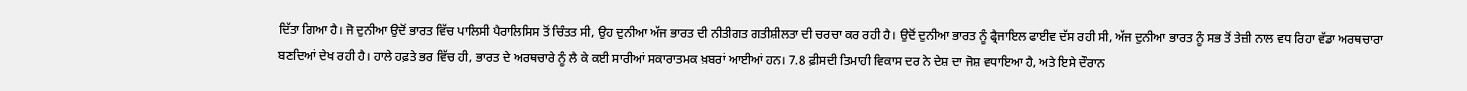ਦਿੱਤਾ ਗਿਆ ਹੈ। ਜੋ ਦੁਨੀਆ ਉਦੋਂ ਭਾਰਤ ਵਿੱਚ ਪਾਲਿਸੀ ਪੈਰਾਲਿਸਿਸ ਤੋਂ ਚਿੰਤਤ ਸੀ, ਉਹ ਦੁਨੀਆ ਅੱਜ ਭਾਰਤ ਦੀ ਨੀਤੀਗਤ ਗਤੀਸ਼ੀਲਤਾ ਦੀ ਚਰਚਾ ਕਰ ਰਹੀ ਹੈ। ਉਦੋਂ ਦੁਨੀਆ ਭਾਰਤ ਨੂੰ ਫ੍ਰੈਜਾਇਲ ਫਾਈਵ ਦੱਸ ਰਹੀ ਸੀ, ਅੱਜ ਦੁਨੀਆ ਭਾਰਤ ਨੂੰ ਸਭ ਤੋਂ ਤੇਜ਼ੀ ਨਾਲ ਵਧ ਰਿਹਾ ਵੱਡਾ ਅਰਥਚਾਰਾ ਬਣਦਿਆਂ ਦੇਖ ਰਹੀ ਹੈ। ਹਾਲੇ ਹਫ਼ਤੇ ਭਰ ਵਿੱਚ ਹੀ, ਭਾਰਤ ਦੇ ਅਰਥਚਾਰੇ ਨੂੰ ਲੈ ਕੇ ਕਈ ਸਾਰੀਆਂ ਸਕਾਰਾਤਮਕ ਖ਼ਬਰਾਂ ਆਈਆਂ ਹਨ। 7.8 ਫ਼ੀਸਦੀ ਤਿਮਾਹੀ ਵਿਕਾਸ ਦਰ ਨੇ ਦੇਸ਼ ਦਾ ਜੋਸ਼ ਵਧਾਇਆ ਹੈ, ਅਤੇ ਇਸੇ ਦੌਰਾਨ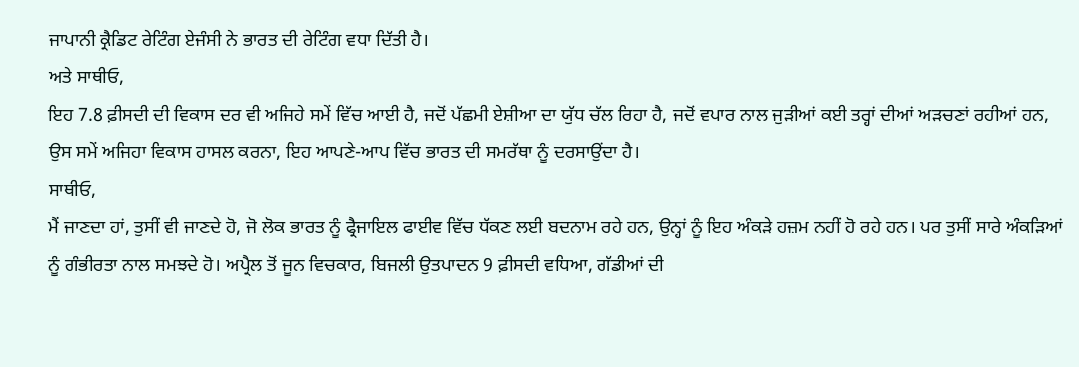ਜਾਪਾਨੀ ਕ੍ਰੈਡਿਟ ਰੇਟਿੰਗ ਏਜੰਸੀ ਨੇ ਭਾਰਤ ਦੀ ਰੇਟਿੰਗ ਵਧਾ ਦਿੱਤੀ ਹੈ।
ਅਤੇ ਸਾਥੀਓ,
ਇਹ 7.8 ਫ਼ੀਸਦੀ ਦੀ ਵਿਕਾਸ ਦਰ ਵੀ ਅਜਿਹੇ ਸਮੇਂ ਵਿੱਚ ਆਈ ਹੈ, ਜਦੋਂ ਪੱਛਮੀ ਏਸ਼ੀਆ ਦਾ ਯੁੱਧ ਚੱਲ ਰਿਹਾ ਹੈ, ਜਦੋਂ ਵਪਾਰ ਨਾਲ ਜੁੜੀਆਂ ਕਈ ਤਰ੍ਹਾਂ ਦੀਆਂ ਅੜਚਣਾਂ ਰਹੀਆਂ ਹਨ, ਉਸ ਸਮੇਂ ਅਜਿਹਾ ਵਿਕਾਸ ਹਾਸਲ ਕਰਨਾ, ਇਹ ਆਪਣੇ-ਆਪ ਵਿੱਚ ਭਾਰਤ ਦੀ ਸਮਰੱਥਾ ਨੂੰ ਦਰਸਾਉਂਦਾ ਹੈ।
ਸਾਥੀਓ,
ਮੈਂ ਜਾਣਦਾ ਹਾਂ, ਤੁਸੀਂ ਵੀ ਜਾਣਦੇ ਹੋ, ਜੋ ਲੋਕ ਭਾਰਤ ਨੂੰ ਫ੍ਰੈਜਾਇਲ ਫਾਈਵ ਵਿੱਚ ਧੱਕਣ ਲਈ ਬਦਨਾਮ ਰਹੇ ਹਨ, ਉਨ੍ਹਾਂ ਨੂੰ ਇਹ ਅੰਕੜੇ ਹਜ਼ਮ ਨਹੀਂ ਹੋ ਰਹੇ ਹਨ। ਪਰ ਤੁਸੀਂ ਸਾਰੇ ਅੰਕੜਿਆਂ ਨੂੰ ਗੰਭੀਰਤਾ ਨਾਲ ਸਮਝਦੇ ਹੋ। ਅਪ੍ਰੈਲ ਤੋਂ ਜੂਨ ਵਿਚਕਾਰ, ਬਿਜਲੀ ਉਤਪਾਦਨ 9 ਫ਼ੀਸਦੀ ਵਧਿਆ, ਗੱਡੀਆਂ ਦੀ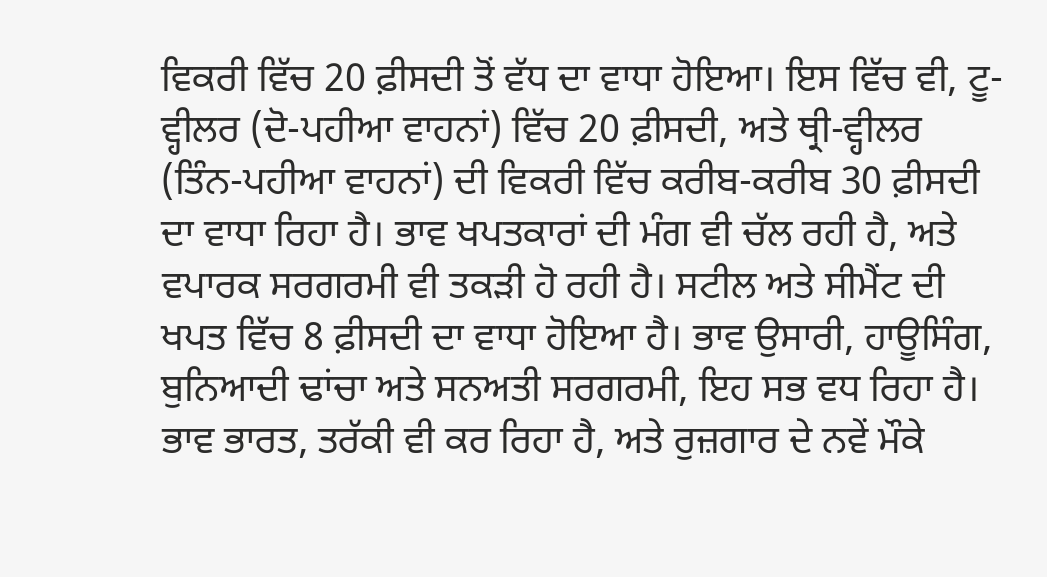ਵਿਕਰੀ ਵਿੱਚ 20 ਫ਼ੀਸਦੀ ਤੋਂ ਵੱਧ ਦਾ ਵਾਧਾ ਹੋਇਆ। ਇਸ ਵਿੱਚ ਵੀ, ਟੂ-ਵ੍ਹੀਲਰ (ਦੋ-ਪਹੀਆ ਵਾਹਨਾਂ) ਵਿੱਚ 20 ਫ਼ੀਸਦੀ, ਅਤੇ ਥ੍ਰੀ-ਵ੍ਹੀਲਰ (ਤਿੰਨ-ਪਹੀਆ ਵਾਹਨਾਂ) ਦੀ ਵਿਕਰੀ ਵਿੱਚ ਕਰੀਬ-ਕਰੀਬ 30 ਫ਼ੀਸਦੀ ਦਾ ਵਾਧਾ ਰਿਹਾ ਹੈ। ਭਾਵ ਖਪਤਕਾਰਾਂ ਦੀ ਮੰਗ ਵੀ ਚੱਲ ਰਹੀ ਹੈ, ਅਤੇ ਵਪਾਰਕ ਸਰਗਰਮੀ ਵੀ ਤਕੜੀ ਹੋ ਰਹੀ ਹੈ। ਸਟੀਲ ਅਤੇ ਸੀਮੈਂਟ ਦੀ ਖਪਤ ਵਿੱਚ 8 ਫ਼ੀਸਦੀ ਦਾ ਵਾਧਾ ਹੋਇਆ ਹੈ। ਭਾਵ ਉਸਾਰੀ, ਹਾਊਸਿੰਗ, ਬੁਨਿਆਦੀ ਢਾਂਚਾ ਅਤੇ ਸਨਅਤੀ ਸਰਗਰਮੀ, ਇਹ ਸਭ ਵਧ ਰਿਹਾ ਹੈ। ਭਾਵ ਭਾਰਤ, ਤਰੱਕੀ ਵੀ ਕਰ ਰਿਹਾ ਹੈ, ਅਤੇ ਰੁਜ਼ਗਾਰ ਦੇ ਨਵੇਂ ਮੌਕੇ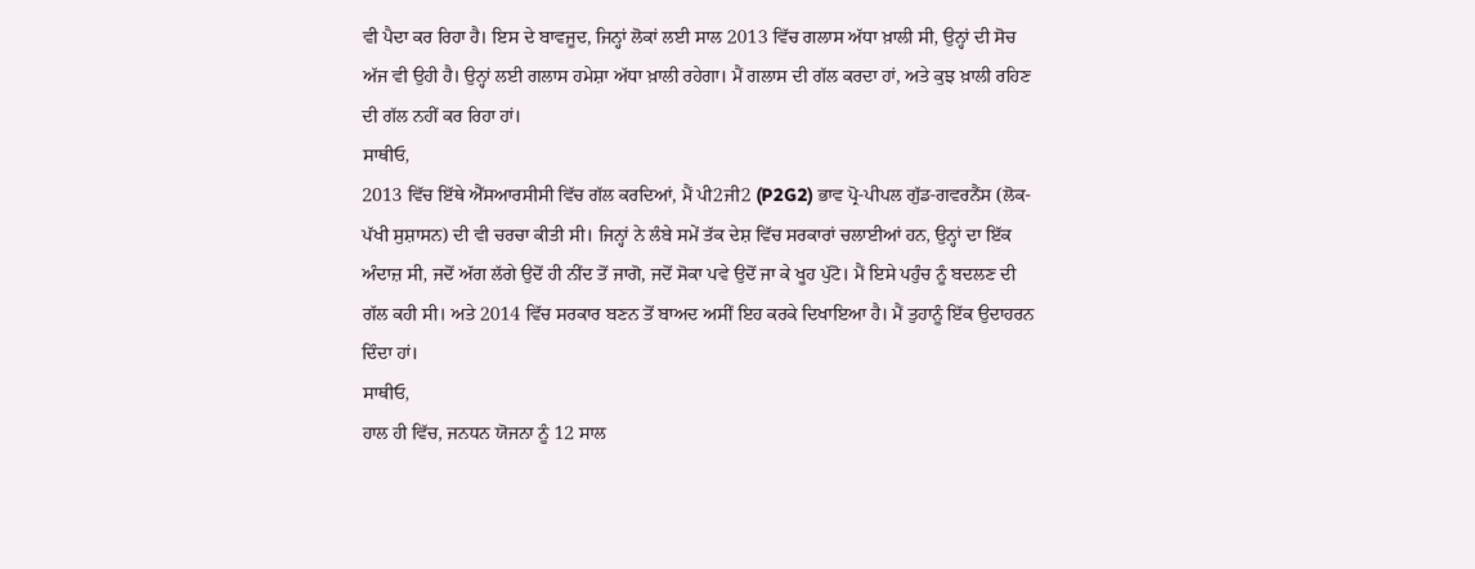ਵੀ ਪੈਦਾ ਕਰ ਰਿਹਾ ਹੈ। ਇਸ ਦੇ ਬਾਵਜੂਦ, ਜਿਨ੍ਹਾਂ ਲੋਕਾਂ ਲਈ ਸਾਲ 2013 ਵਿੱਚ ਗਲਾਸ ਅੱਧਾ ਖ਼ਾਲੀ ਸੀ, ਉਨ੍ਹਾਂ ਦੀ ਸੋਚ ਅੱਜ ਵੀ ਉਹੀ ਹੈ। ਉਨ੍ਹਾਂ ਲਈ ਗਲਾਸ ਹਮੇਸ਼ਾ ਅੱਧਾ ਖ਼ਾਲੀ ਰਹੇਗਾ। ਮੈਂ ਗਲਾਸ ਦੀ ਗੱਲ ਕਰਦਾ ਹਾਂ, ਅਤੇ ਕੁਝ ਖ਼ਾਲੀ ਰਹਿਣ ਦੀ ਗੱਲ ਨਹੀਂ ਕਰ ਰਿਹਾ ਹਾਂ।
ਸਾਥੀਓ,
2013 ਵਿੱਚ ਇੱਥੇ ਐੱਸਆਰਸੀਸੀ ਵਿੱਚ ਗੱਲ ਕਰਦਿਆਂ, ਮੈਂ ਪੀ2ਜੀ2 (P2G2) ਭਾਵ ਪ੍ਰੋ-ਪੀਪਲ ਗੁੱਡ-ਗਵਰਨੈਂਸ (ਲੋਕ-ਪੱਖੀ ਸੁਸ਼ਾਸਨ) ਦੀ ਵੀ ਚਰਚਾ ਕੀਤੀ ਸੀ। ਜਿਨ੍ਹਾਂ ਨੇ ਲੰਬੇ ਸਮੇਂ ਤੱਕ ਦੇਸ਼ ਵਿੱਚ ਸਰਕਾਰਾਂ ਚਲਾਈਆਂ ਹਨ, ਉਨ੍ਹਾਂ ਦਾ ਇੱਕ ਅੰਦਾਜ਼ ਸੀ, ਜਦੋਂ ਅੱਗ ਲੱਗੇ ਉਦੋਂ ਹੀ ਨੀਂਦ ਤੋਂ ਜਾਗੋ, ਜਦੋਂ ਸੋਕਾ ਪਵੇ ਉਦੋਂ ਜਾ ਕੇ ਖੂਹ ਪੁੱਟੋ। ਮੈਂ ਇਸੇ ਪਹੁੰਚ ਨੂੰ ਬਦਲਣ ਦੀ ਗੱਲ ਕਹੀ ਸੀ। ਅਤੇ 2014 ਵਿੱਚ ਸਰਕਾਰ ਬਣਨ ਤੋਂ ਬਾਅਦ ਅਸੀਂ ਇਹ ਕਰਕੇ ਦਿਖਾਇਆ ਹੈ। ਮੈਂ ਤੁਹਾਨੂੰ ਇੱਕ ਉਦਾਹਰਨ ਦਿੰਦਾ ਹਾਂ।
ਸਾਥੀਓ,
ਹਾਲ ਹੀ ਵਿੱਚ, ਜਨਧਨ ਯੋਜਨਾ ਨੂੰ 12 ਸਾਲ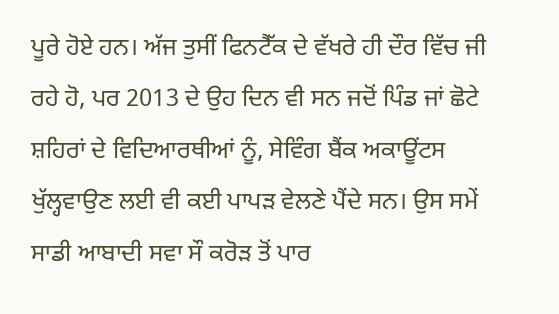ਪੂਰੇ ਹੋਏ ਹਨ। ਅੱਜ ਤੁਸੀਂ ਫਿਨਟੈੱਕ ਦੇ ਵੱਖਰੇ ਹੀ ਦੌਰ ਵਿੱਚ ਜੀ ਰਹੇ ਹੋ, ਪਰ 2013 ਦੇ ਉਹ ਦਿਨ ਵੀ ਸਨ ਜਦੋਂ ਪਿੰਡ ਜਾਂ ਛੋਟੇ ਸ਼ਹਿਰਾਂ ਦੇ ਵਿਦਿਆਰਥੀਆਂ ਨੂੰ, ਸੇਵਿੰਗ ਬੈਂਕ ਅਕਾਊਂਟਸ ਖੁੱਲ੍ਹਵਾਉਣ ਲਈ ਵੀ ਕਈ ਪਾਪੜ ਵੇਲਣੇ ਪੈਂਦੇ ਸਨ। ਉਸ ਸਮੇਂ ਸਾਡੀ ਆਬਾਦੀ ਸਵਾ ਸੌ ਕਰੋੜ ਤੋਂ ਪਾਰ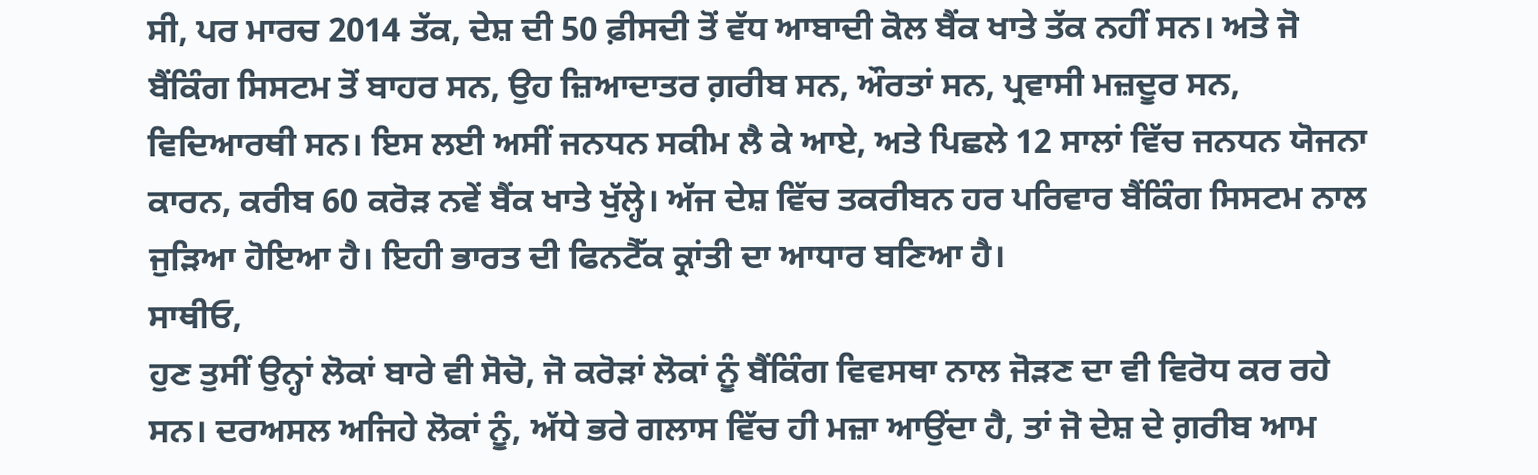ਸੀ, ਪਰ ਮਾਰਚ 2014 ਤੱਕ, ਦੇਸ਼ ਦੀ 50 ਫ਼ੀਸਦੀ ਤੋਂ ਵੱਧ ਆਬਾਦੀ ਕੋਲ ਬੈਂਕ ਖਾਤੇ ਤੱਕ ਨਹੀਂ ਸਨ। ਅਤੇ ਜੋ ਬੈਂਕਿੰਗ ਸਿਸਟਮ ਤੋਂ ਬਾਹਰ ਸਨ, ਉਹ ਜ਼ਿਆਦਾਤਰ ਗ਼ਰੀਬ ਸਨ, ਔਰਤਾਂ ਸਨ, ਪ੍ਰਵਾਸੀ ਮਜ਼ਦੂਰ ਸਨ, ਵਿਦਿਆਰਥੀ ਸਨ। ਇਸ ਲਈ ਅਸੀਂ ਜਨਧਨ ਸਕੀਮ ਲੈ ਕੇ ਆਏ, ਅਤੇ ਪਿਛਲੇ 12 ਸਾਲਾਂ ਵਿੱਚ ਜਨਧਨ ਯੋਜਨਾ ਕਾਰਨ, ਕਰੀਬ 60 ਕਰੋੜ ਨਵੇਂ ਬੈਂਕ ਖਾਤੇ ਖੁੱਲ੍ਹੇ। ਅੱਜ ਦੇਸ਼ ਵਿੱਚ ਤਕਰੀਬਨ ਹਰ ਪਰਿਵਾਰ ਬੈਂਕਿੰਗ ਸਿਸਟਮ ਨਾਲ ਜੁੜਿਆ ਹੋਇਆ ਹੈ। ਇਹੀ ਭਾਰਤ ਦੀ ਫਿਨਟੈੱਕ ਕ੍ਰਾਂਤੀ ਦਾ ਆਧਾਰ ਬਣਿਆ ਹੈ।
ਸਾਥੀਓ,
ਹੁਣ ਤੁਸੀਂ ਉਨ੍ਹਾਂ ਲੋਕਾਂ ਬਾਰੇ ਵੀ ਸੋਚੋ, ਜੋ ਕਰੋੜਾਂ ਲੋਕਾਂ ਨੂੰ ਬੈਂਕਿੰਗ ਵਿਵਸਥਾ ਨਾਲ ਜੋੜਣ ਦਾ ਵੀ ਵਿਰੋਧ ਕਰ ਰਹੇ ਸਨ। ਦਰਅਸਲ ਅਜਿਹੇ ਲੋਕਾਂ ਨੂੰ, ਅੱਧੇ ਭਰੇ ਗਲਾਸ ਵਿੱਚ ਹੀ ਮਜ਼ਾ ਆਉਂਦਾ ਹੈ, ਤਾਂ ਜੋ ਦੇਸ਼ ਦੇ ਗ਼ਰੀਬ ਆਮ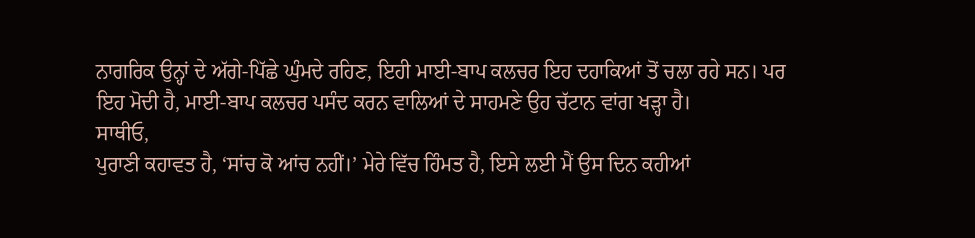ਨਾਗਰਿਕ ਉਨ੍ਹਾਂ ਦੇ ਅੱਗੇ-ਪਿੱਛੇ ਘੁੰਮਦੇ ਰਹਿਣ, ਇਹੀ ਮਾਈ-ਬਾਪ ਕਲਚਰ ਇਹ ਦਹਾਕਿਆਂ ਤੋਂ ਚਲਾ ਰਹੇ ਸਨ। ਪਰ ਇਹ ਮੋਦੀ ਹੈ, ਮਾਈ-ਬਾਪ ਕਲਚਰ ਪਸੰਦ ਕਰਨ ਵਾਲਿਆਂ ਦੇ ਸਾਹਮਣੇ ਉਹ ਚੱਟਾਨ ਵਾਂਗ ਖੜ੍ਹਾ ਹੈ।
ਸਾਥੀਓ,
ਪੁਰਾਣੀ ਕਹਾਵਤ ਹੈ, ‘ਸਾਂਚ ਕੋ ਆਂਚ ਨਹੀਂ।’ ਮੇਰੇ ਵਿੱਚ ਹਿੰਮਤ ਹੈ, ਇਸੇ ਲਈ ਮੈਂ ਉਸ ਦਿਨ ਕਹੀਆਂ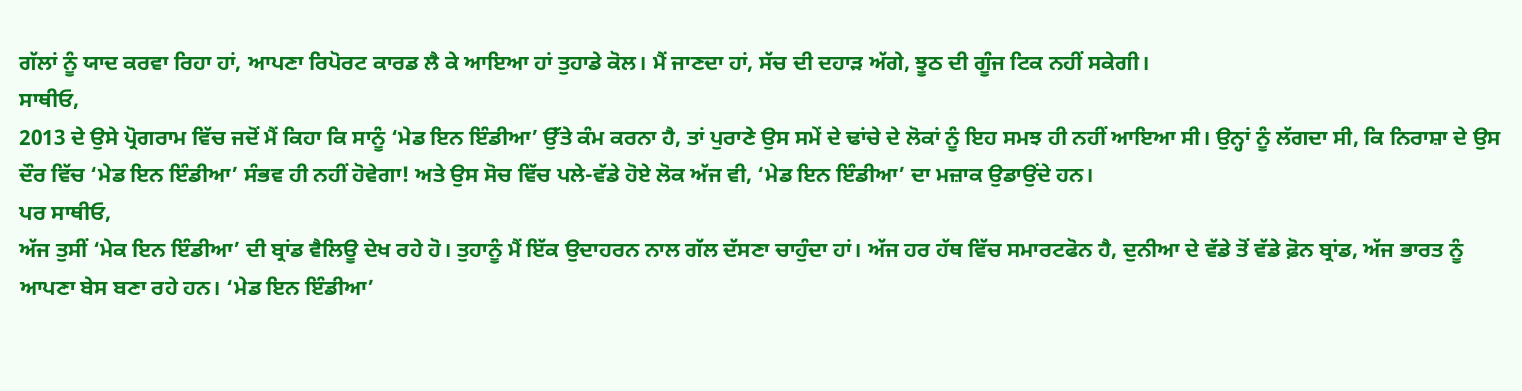ਗੱਲਾਂ ਨੂੰ ਯਾਦ ਕਰਵਾ ਰਿਹਾ ਹਾਂ, ਆਪਣਾ ਰਿਪੋਰਟ ਕਾਰਡ ਲੈ ਕੇ ਆਇਆ ਹਾਂ ਤੁਹਾਡੇ ਕੋਲ। ਮੈਂ ਜਾਣਦਾ ਹਾਂ, ਸੱਚ ਦੀ ਦਹਾੜ ਅੱਗੇ, ਝੂਠ ਦੀ ਗੂੰਜ ਟਿਕ ਨਹੀਂ ਸਕੇਗੀ।
ਸਾਥੀਓ,
2013 ਦੇ ਉਸੇ ਪ੍ਰੋਗਰਾਮ ਵਿੱਚ ਜਦੋਂ ਮੈਂ ਕਿਹਾ ਕਿ ਸਾਨੂੰ ‘ਮੇਡ ਇਨ ਇੰਡੀਆ’ ਉੱਤੇ ਕੰਮ ਕਰਨਾ ਹੈ, ਤਾਂ ਪੁਰਾਣੇ ਉਸ ਸਮੇਂ ਦੇ ਢਾਂਚੇ ਦੇ ਲੋਕਾਂ ਨੂੰ ਇਹ ਸਮਝ ਹੀ ਨਹੀਂ ਆਇਆ ਸੀ। ਉਨ੍ਹਾਂ ਨੂੰ ਲੱਗਦਾ ਸੀ, ਕਿ ਨਿਰਾਸ਼ਾ ਦੇ ਉਸ ਦੌਰ ਵਿੱਚ ‘ਮੇਡ ਇਨ ਇੰਡੀਆ’ ਸੰਭਵ ਹੀ ਨਹੀਂ ਹੋਵੇਗਾ! ਅਤੇ ਉਸ ਸੋਚ ਵਿੱਚ ਪਲੇ-ਵੱਡੇ ਹੋਏ ਲੋਕ ਅੱਜ ਵੀ, ‘ਮੇਡ ਇਨ ਇੰਡੀਆ’ ਦਾ ਮਜ਼ਾਕ ਉਡਾਉਂਦੇ ਹਨ।
ਪਰ ਸਾਥੀਓ,
ਅੱਜ ਤੁਸੀਂ ‘ਮੇਕ ਇਨ ਇੰਡੀਆ’ ਦੀ ਬ੍ਰਾਂਡ ਵੈਲਿਊ ਦੇਖ ਰਹੇ ਹੋ। ਤੁਹਾਨੂੰ ਮੈਂ ਇੱਕ ਉਦਾਹਰਨ ਨਾਲ ਗੱਲ ਦੱਸਣਾ ਚਾਹੁੰਦਾ ਹਾਂ। ਅੱਜ ਹਰ ਹੱਥ ਵਿੱਚ ਸਮਾਰਟਫੋਨ ਹੈ, ਦੁਨੀਆ ਦੇ ਵੱਡੇ ਤੋਂ ਵੱਡੇ ਫ਼ੋਨ ਬ੍ਰਾਂਡ, ਅੱਜ ਭਾਰਤ ਨੂੰ ਆਪਣਾ ਬੇਸ ਬਣਾ ਰਹੇ ਹਨ। ‘ਮੇਡ ਇਨ ਇੰਡੀਆ’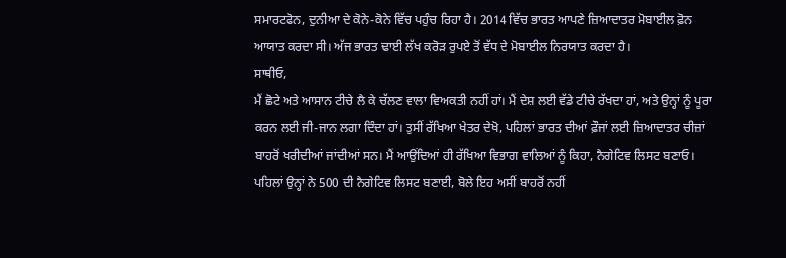ਸਮਾਰਟਫੋਨ, ਦੁਨੀਆ ਦੇ ਕੋਨੇ-ਕੋਨੇ ਵਿੱਚ ਪਹੁੰਚ ਰਿਹਾ ਹੈ। 2014 ਵਿੱਚ ਭਾਰਤ ਆਪਣੇ ਜ਼ਿਆਦਾਤਰ ਮੋਬਾਈਲ ਫ਼ੋਨ ਆਯਾਤ ਕਰਦਾ ਸੀ। ਅੱਜ ਭਾਰਤ ਢਾਈ ਲੱਖ ਕਰੋੜ ਰੁਪਏ ਤੋਂ ਵੱਧ ਦੇ ਮੋਬਾਈਲ ਨਿਰਯਾਤ ਕਰਦਾ ਹੈ।
ਸਾਥੀਓ,
ਮੈਂ ਛੋਟੇ ਅਤੇ ਆਸਾਨ ਟੀਚੇ ਲੈ ਕੇ ਚੱਲਣ ਵਾਲਾ ਵਿਅਕਤੀ ਨਹੀਂ ਹਾਂ। ਮੈਂ ਦੇਸ਼ ਲਈ ਵੱਡੇ ਟੀਚੇ ਰੱਖਦਾ ਹਾਂ, ਅਤੇ ਉਨ੍ਹਾਂ ਨੂੰ ਪੂਰਾ ਕਰਨ ਲਈ ਜੀ-ਜਾਨ ਲਗਾ ਦਿੰਦਾ ਹਾਂ। ਤੁਸੀਂ ਰੱਖਿਆ ਖੇਤਰ ਦੇਖੋ, ਪਹਿਲਾਂ ਭਾਰਤ ਦੀਆਂ ਫ਼ੌਜਾਂ ਲਈ ਜ਼ਿਆਦਾਤਰ ਚੀਜ਼ਾਂ ਬਾਹਰੋਂ ਖਰੀਦੀਆਂ ਜਾਂਦੀਆਂ ਸਨ। ਮੈਂ ਆਉਂਦਿਆਂ ਹੀ ਰੱਖਿਆ ਵਿਭਾਗ ਵਾਲਿਆਂ ਨੂੰ ਕਿਹਾ, ਨੈਗੇਟਿਵ ਲਿਸਟ ਬਣਾਓ। ਪਹਿਲਾਂ ਉਨ੍ਹਾਂ ਨੇ 500 ਦੀ ਨੈਗੇਟਿਵ ਲਿਸਟ ਬਣਾਈ, ਬੋਲੇ ਇਹ ਅਸੀਂ ਬਾਹਰੋਂ ਨਹੀਂ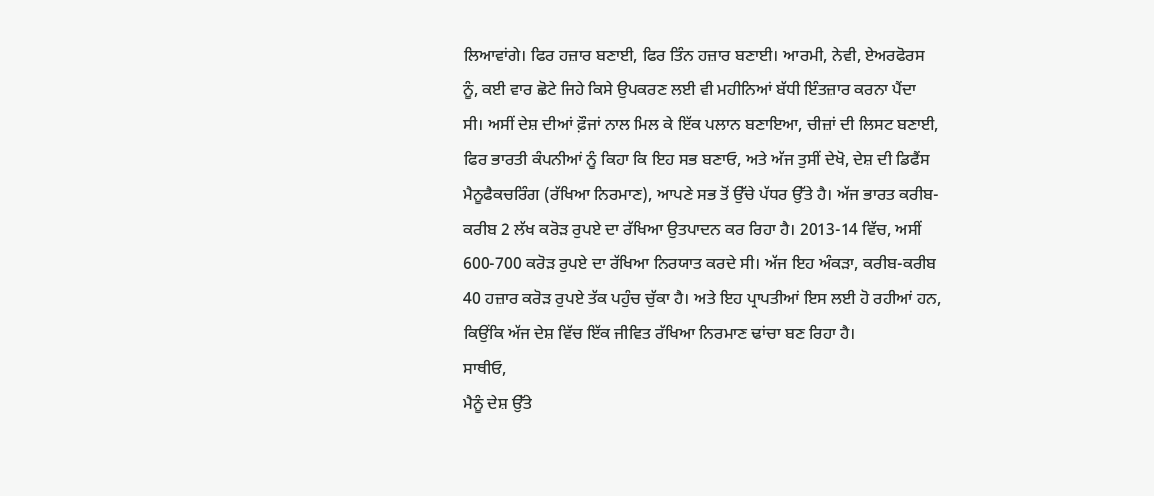ਲਿਆਵਾਂਗੇ। ਫਿਰ ਹਜ਼ਾਰ ਬਣਾਈ, ਫਿਰ ਤਿੰਨ ਹਜ਼ਾਰ ਬਣਾਈ। ਆਰਮੀ, ਨੇਵੀ, ਏਅਰਫੋਰਸ ਨੂੰ, ਕਈ ਵਾਰ ਛੋਟੇ ਜਿਹੇ ਕਿਸੇ ਉਪਕਰਣ ਲਈ ਵੀ ਮਹੀਨਿਆਂ ਬੱਧੀ ਇੰਤਜ਼ਾਰ ਕਰਨਾ ਪੈਂਦਾ ਸੀ। ਅਸੀਂ ਦੇਸ਼ ਦੀਆਂ ਫ਼ੌਜਾਂ ਨਾਲ ਮਿਲ ਕੇ ਇੱਕ ਪਲਾਨ ਬਣਾਇਆ, ਚੀਜ਼ਾਂ ਦੀ ਲਿਸਟ ਬਣਾਈ, ਫਿਰ ਭਾਰਤੀ ਕੰਪਨੀਆਂ ਨੂੰ ਕਿਹਾ ਕਿ ਇਹ ਸਭ ਬਣਾਓ, ਅਤੇ ਅੱਜ ਤੁਸੀਂ ਦੇਖੋ, ਦੇਸ਼ ਦੀ ਡਿਫੈਂਸ ਮੈਨੂਫੈਕਚਰਿੰਗ (ਰੱਖਿਆ ਨਿਰਮਾਣ), ਆਪਣੇ ਸਭ ਤੋਂ ਉੱਚੇ ਪੱਧਰ ਉੱਤੇ ਹੈ। ਅੱਜ ਭਾਰਤ ਕਰੀਬ-ਕਰੀਬ 2 ਲੱਖ ਕਰੋੜ ਰੁਪਏ ਦਾ ਰੱਖਿਆ ਉਤਪਾਦਨ ਕਰ ਰਿਹਾ ਹੈ। 2013-14 ਵਿੱਚ, ਅਸੀਂ 600-700 ਕਰੋੜ ਰੁਪਏ ਦਾ ਰੱਖਿਆ ਨਿਰਯਾਤ ਕਰਦੇ ਸੀ। ਅੱਜ ਇਹ ਅੰਕੜਾ, ਕਰੀਬ-ਕਰੀਬ 40 ਹਜ਼ਾਰ ਕਰੋੜ ਰੁਪਏ ਤੱਕ ਪਹੁੰਚ ਚੁੱਕਾ ਹੈ। ਅਤੇ ਇਹ ਪ੍ਰਾਪਤੀਆਂ ਇਸ ਲਈ ਹੋ ਰਹੀਆਂ ਹਨ, ਕਿਉਂਕਿ ਅੱਜ ਦੇਸ਼ ਵਿੱਚ ਇੱਕ ਜੀਵਿਤ ਰੱਖਿਆ ਨਿਰਮਾਣ ਢਾਂਚਾ ਬਣ ਰਿਹਾ ਹੈ।
ਸਾਥੀਓ,
ਮੈਨੂੰ ਦੇਸ਼ ਉੱਤੇ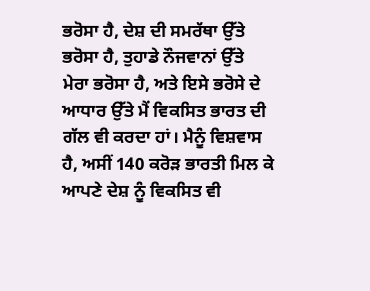ਭਰੋਸਾ ਹੈ, ਦੇਸ਼ ਦੀ ਸਮਰੱਥਾ ਉੱਤੇ ਭਰੋਸਾ ਹੈ, ਤੁਹਾਡੇ ਨੌਜਵਾਨਾਂ ਉੱਤੇ ਮੇਰਾ ਭਰੋਸਾ ਹੈ, ਅਤੇ ਇਸੇ ਭਰੋਸੇ ਦੇ ਆਧਾਰ ਉੱਤੇ ਮੈਂ ਵਿਕਸਿਤ ਭਾਰਤ ਦੀ ਗੱਲ ਵੀ ਕਰਦਾ ਹਾਂ। ਮੈਨੂੰ ਵਿਸ਼ਵਾਸ ਹੈ, ਅਸੀਂ 140 ਕਰੋੜ ਭਾਰਤੀ ਮਿਲ ਕੇ ਆਪਣੇ ਦੇਸ਼ ਨੂੰ ਵਿਕਸਿਤ ਵੀ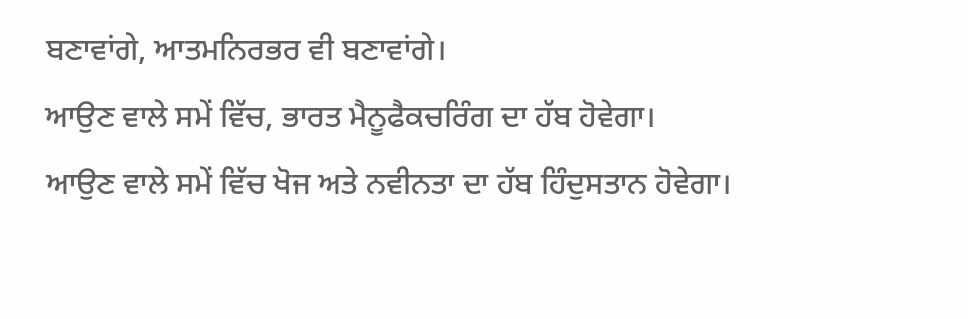ਬਣਾਵਾਂਗੇ, ਆਤਮਨਿਰਭਰ ਵੀ ਬਣਾਵਾਂਗੇ।
ਆਉਣ ਵਾਲੇ ਸਮੇਂ ਵਿੱਚ, ਭਾਰਤ ਮੈਨੂਫੈਕਚਰਿੰਗ ਦਾ ਹੱਬ ਹੋਵੇਗਾ।
ਆਉਣ ਵਾਲੇ ਸਮੇਂ ਵਿੱਚ ਖੋਜ ਅਤੇ ਨਵੀਨਤਾ ਦਾ ਹੱਬ ਹਿੰਦੁਸਤਾਨ ਹੋਵੇਗਾ।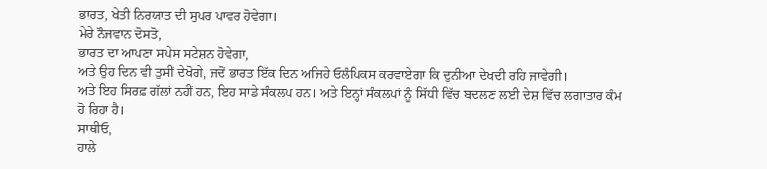ਭਾਰਤ, ਖੇਤੀ ਨਿਰਯਾਤ ਦੀ ਸੁਪਰ ਪਾਵਰ ਹੋਵੇਗਾ।
ਮੇਰੇ ਨੌਜਵਾਨ ਦੋਸਤੋ,
ਭਾਰਤ ਦਾ ਆਪਣਾ ਸਪੇਸ ਸਟੇਸ਼ਨ ਹੋਵੇਗਾ,
ਅਤੇ ਉਹ ਦਿਨ ਵੀ ਤੁਸੀਂ ਦੇਖੋਗੇ, ਜਦੋਂ ਭਾਰਤ ਇੱਕ ਦਿਨ ਅਜਿਹੇ ਓਲੰਪਿਕਸ ਕਰਵਾਏਗਾ ਕਿ ਦੁਨੀਆ ਦੇਖਦੀ ਰਹਿ ਜਾਵੇਗੀ।
ਅਤੇ ਇਹ ਸਿਰਫ਼ ਗੱਲਾਂ ਨਹੀਂ ਹਨ, ਇਹ ਸਾਡੇ ਸੰਕਲਪ ਹਨ। ਅਤੇ ਇਨ੍ਹਾਂ ਸੰਕਲਪਾਂ ਨੂੰ ਸਿੱਧੀ ਵਿੱਚ ਬਦਲਣ ਲਈ ਦੇਸ਼ ਵਿੱਚ ਲਗਾਤਾਰ ਕੰਮ ਹੋ ਰਿਹਾ ਹੈ।
ਸਾਥੀਓ,
ਹਾਲੇ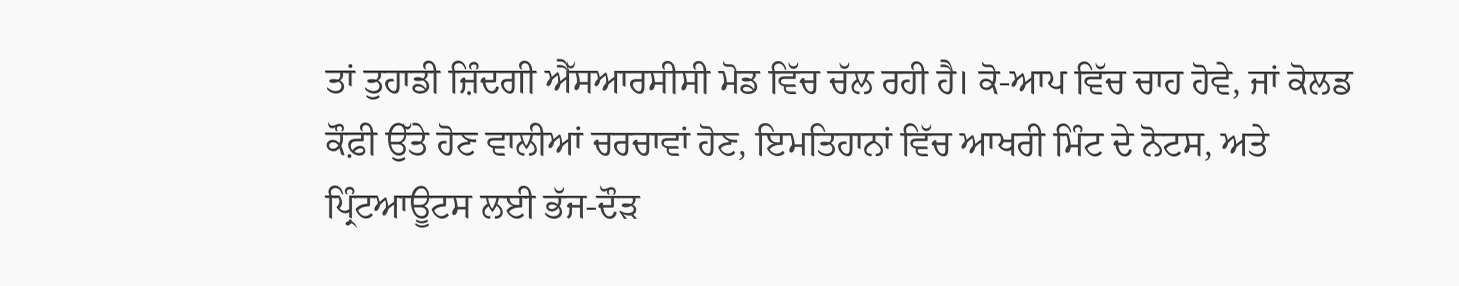ਤਾਂ ਤੁਹਾਡੀ ਜ਼ਿੰਦਗੀ ਐੱਸਆਰਸੀਸੀ ਮੋਡ ਵਿੱਚ ਚੱਲ ਰਹੀ ਹੈ। ਕੋ-ਆਪ ਵਿੱਚ ਚਾਹ ਹੋਵੇ, ਜਾਂ ਕੋਲਡ ਕੌਫ਼ੀ ਉੱਤੇ ਹੋਣ ਵਾਲੀਆਂ ਚਰਚਾਵਾਂ ਹੋਣ, ਇਮਤਿਹਾਨਾਂ ਵਿੱਚ ਆਖਰੀ ਮਿੰਟ ਦੇ ਨੋਟਸ, ਅਤੇ ਪ੍ਰਿੰਟਆਊਟਸ ਲਈ ਭੱਜ-ਦੌੜ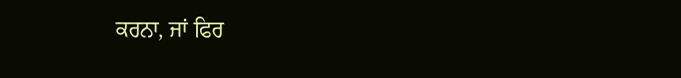ਕਰਨਾ, ਜਾਂ ਫਿਰ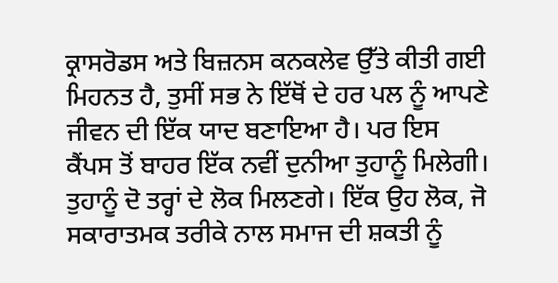ਕ੍ਰਾਸਰੋਡਸ ਅਤੇ ਬਿਜ਼ਨਸ ਕਨਕਲੇਵ ਉੱਤੇ ਕੀਤੀ ਗਈ ਮਿਹਨਤ ਹੈ, ਤੁਸੀਂ ਸਭ ਨੇ ਇੱਥੋਂ ਦੇ ਹਰ ਪਲ ਨੂੰ ਆਪਣੇ ਜੀਵਨ ਦੀ ਇੱਕ ਯਾਦ ਬਣਾਇਆ ਹੈ। ਪਰ ਇਸ ਕੈਂਪਸ ਤੋਂ ਬਾਹਰ ਇੱਕ ਨਵੀਂ ਦੁਨੀਆ ਤੁਹਾਨੂੰ ਮਿਲੇਗੀ। ਤੁਹਾਨੂੰ ਦੋ ਤਰ੍ਹਾਂ ਦੇ ਲੋਕ ਮਿਲਣਗੇ। ਇੱਕ ਉਹ ਲੋਕ, ਜੋ ਸਕਾਰਾਤਮਕ ਤਰੀਕੇ ਨਾਲ ਸਮਾਜ ਦੀ ਸ਼ਕਤੀ ਨੂੰ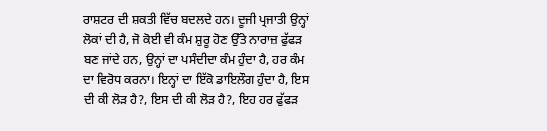ਰਾਸ਼ਟਰ ਦੀ ਸ਼ਕਤੀ ਵਿੱਚ ਬਦਲਦੇ ਹਨ। ਦੂਜੀ ਪ੍ਰਜਾਤੀ ਉਨ੍ਹਾਂ ਲੋਕਾਂ ਦੀ ਹੈ, ਜੋ ਕੋਈ ਵੀ ਕੰਮ ਸ਼ੁਰੂ ਹੋਣ ਉੱਤੇ ਨਾਰਾਜ਼ ਫੁੱਫੜ ਬਣ ਜਾਂਦੇ ਹਨ, ਉਨ੍ਹਾਂ ਦਾ ਪਸੰਦੀਦਾ ਕੰਮ ਹੁੰਦਾ ਹੈ, ਹਰ ਕੰਮ ਦਾ ਵਿਰੋਧ ਕਰਨਾ। ਇਨ੍ਹਾਂ ਦਾ ਇੱਕੋ ਡਾਇਲੌਗ ਹੁੰਦਾ ਹੈ, ਇਸ ਦੀ ਕੀ ਲੋੜ ਹੈ?, ਇਸ ਦੀ ਕੀ ਲੋੜ ਹੈ?, ਇਹ ਹਰ ਫੁੱਫੜ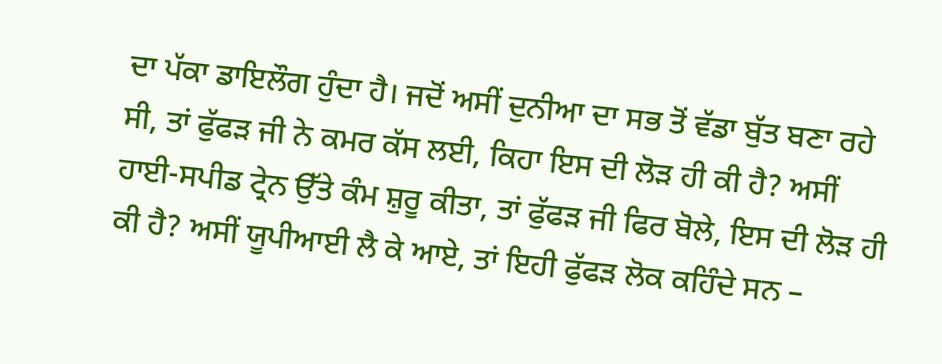ਦਾ ਪੱਕਾ ਡਾਇਲੌਗ ਹੁੰਦਾ ਹੈ। ਜਦੋਂ ਅਸੀਂ ਦੁਨੀਆ ਦਾ ਸਭ ਤੋਂ ਵੱਡਾ ਬੁੱਤ ਬਣਾ ਰਹੇ ਸੀ, ਤਾਂ ਫੁੱਫੜ ਜੀ ਨੇ ਕਮਰ ਕੱਸ ਲਈ, ਕਿਹਾ ਇਸ ਦੀ ਲੋੜ ਹੀ ਕੀ ਹੈ? ਅਸੀਂ ਹਾਈ-ਸਪੀਡ ਟ੍ਰੇਨ ਉੱਤੇ ਕੰਮ ਸ਼ੁਰੂ ਕੀਤਾ, ਤਾਂ ਫੁੱਫੜ ਜੀ ਫਿਰ ਬੋਲੇ, ਇਸ ਦੀ ਲੋੜ ਹੀ ਕੀ ਹੈ? ਅਸੀਂ ਯੂਪੀਆਈ ਲੈ ਕੇ ਆਏ, ਤਾਂ ਇਹੀ ਫੁੱਫੜ ਲੋਕ ਕਹਿੰਦੇ ਸਨ –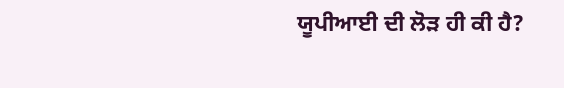ਯੂਪੀਆਈ ਦੀ ਲੋੜ ਹੀ ਕੀ ਹੈ?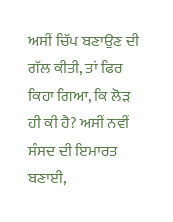ਅਸੀਂ ਚਿੱਪ ਬਣਾਉਣ ਦੀ ਗੱਲ ਕੀਤੀ, ਤਾਂ ਫਿਰ ਕਿਹਾ ਗਿਆ, ਕਿ ਲੋੜ ਹੀ ਕੀ ਹੈ? ਅਸੀਂ ਨਵੀਂ ਸੰਸਦ ਦੀ ਇਮਾਰਤ ਬਣਾਈ,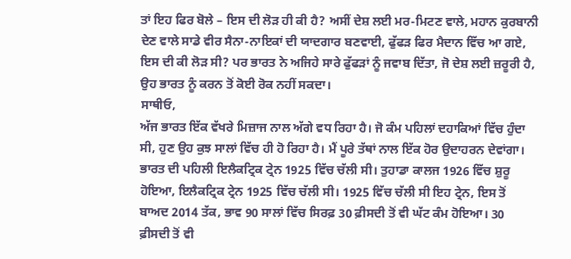ਤਾਂ ਇਹ ਫਿਰ ਬੋਲੇ – ਇਸ ਦੀ ਲੋੜ ਹੀ ਕੀ ਹੈ? ਅਸੀਂ ਦੇਸ਼ ਲਈ ਮਰ-ਮਿਟਣ ਵਾਲੇ, ਮਹਾਨ ਕੁਰਬਾਨੀ ਦੇਣ ਵਾਲੇ ਸਾਡੇ ਵੀਰ ਸੈਨਾ-ਨਾਇਕਾਂ ਦੀ ਯਾਦਗਾਰ ਬਣਵਾਈ, ਫੁੱਫੜ ਫਿਰ ਮੈਦਾਨ ਵਿੱਚ ਆ ਗਏ, ਇਸ ਦੀ ਕੀ ਲੋੜ ਸੀ? ਪਰ ਭਾਰਤ ਨੇ ਅਜਿਹੇ ਸਾਰੇ ਫੁੱਫੜਾਂ ਨੂੰ ਜਵਾਬ ਦਿੱਤਾ, ਜੋ ਦੇਸ਼ ਲਈ ਜ਼ਰੂਰੀ ਹੈ, ਉਹ ਭਾਰਤ ਨੂੰ ਕਰਨ ਤੋਂ ਕੋਈ ਰੋਕ ਨਹੀਂ ਸਕਦਾ।
ਸਾਥੀਓ,
ਅੱਜ ਭਾਰਤ ਇੱਕ ਵੱਖਰੇ ਮਿਜ਼ਾਜ ਨਾਲ ਅੱਗੇ ਵਧ ਰਿਹਾ ਹੈ। ਜੋ ਕੰਮ ਪਹਿਲਾਂ ਦਹਾਕਿਆਂ ਵਿੱਚ ਹੁੰਦਾ ਸੀ, ਹੁਣ ਉਹ ਕੁਝ ਸਾਲਾਂ ਵਿੱਚ ਹੀ ਹੋ ਰਿਹਾ ਹੈ। ਮੈਂ ਪੂਰੇ ਤੱਥਾਂ ਨਾਲ ਇੱਕ ਹੋਰ ਉਦਾਹਰਨ ਦੇਵਾਂਗਾ। ਭਾਰਤ ਦੀ ਪਹਿਲੀ ਇਲੈਕਟ੍ਰਿਕ ਟ੍ਰੇਨ 1925 ਵਿੱਚ ਚੱਲੀ ਸੀ। ਤੁਹਾਡਾ ਕਾਲਜ 1926 ਵਿੱਚ ਸ਼ੁਰੂ ਹੋਇਆ, ਇਲੈਕਟ੍ਰਿਕ ਟ੍ਰੇਨ 1925 ਵਿੱਚ ਚੱਲੀ ਸੀ। 1925 ਵਿੱਚ ਚੱਲੀ ਸੀ ਇਹ ਟ੍ਰੇਨ, ਇਸ ਤੋਂ ਬਾਅਦ 2014 ਤੱਕ, ਭਾਵ 90 ਸਾਲਾਂ ਵਿੱਚ ਸਿਰਫ਼ 30 ਫ਼ੀਸਦੀ ਤੋਂ ਵੀ ਘੱਟ ਕੰਮ ਹੋਇਆ। 30 ਫ਼ੀਸਦੀ ਤੋਂ ਵੀ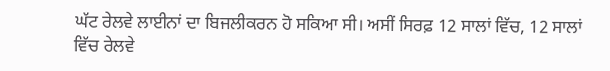ਘੱਟ ਰੇਲਵੇ ਲਾਈਨਾਂ ਦਾ ਬਿਜਲੀਕਰਨ ਹੋ ਸਕਿਆ ਸੀ। ਅਸੀਂ ਸਿਰਫ਼ 12 ਸਾਲਾਂ ਵਿੱਚ, 12 ਸਾਲਾਂ ਵਿੱਚ ਰੇਲਵੇ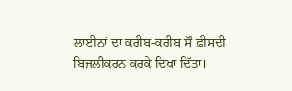ਲਾਈਨਾਂ ਦਾ ਕਰੀਬ-ਕਰੀਬ ਸੌ ਫ਼ੀਸਦੀ ਬਿਜਲੀਕਰਨ ਕਰਕੇ ਦਿਖਾ ਦਿੱਤਾ।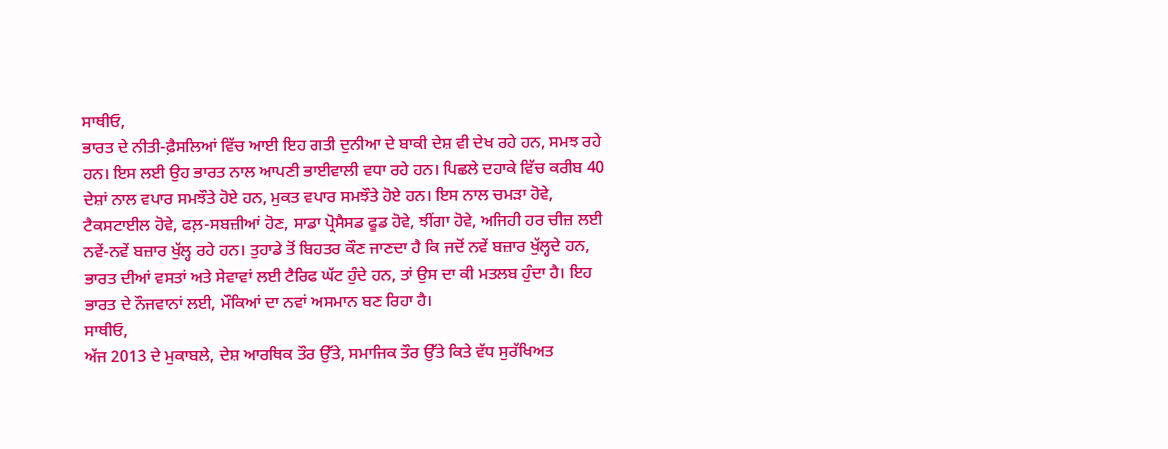ਸਾਥੀਓ,
ਭਾਰਤ ਦੇ ਨੀਤੀ-ਫ਼ੈਸਲਿਆਂ ਵਿੱਚ ਆਈ ਇਹ ਗਤੀ ਦੁਨੀਆ ਦੇ ਬਾਕੀ ਦੇਸ਼ ਵੀ ਦੇਖ ਰਹੇ ਹਨ, ਸਮਝ ਰਹੇ ਹਨ। ਇਸ ਲਈ ਉਹ ਭਾਰਤ ਨਾਲ ਆਪਣੀ ਭਾਈਵਾਲੀ ਵਧਾ ਰਹੇ ਹਨ। ਪਿਛਲੇ ਦਹਾਕੇ ਵਿੱਚ ਕਰੀਬ 40 ਦੇਸ਼ਾਂ ਨਾਲ ਵਪਾਰ ਸਮਝੌਤੇ ਹੋਏ ਹਨ, ਮੁਕਤ ਵਪਾਰ ਸਮਝੌਤੇ ਹੋਏ ਹਨ। ਇਸ ਨਾਲ ਚਮੜਾ ਹੋਵੇ, ਟੈਕਸਟਾਈਲ ਹੋਵੇ, ਫਲ਼-ਸਬਜ਼ੀਆਂ ਹੋਣ, ਸਾਡਾ ਪ੍ਰੋਸੈਸਡ ਫੂਡ ਹੋਵੇ, ਝੀਂਗਾ ਹੋਵੇ, ਅਜਿਹੀ ਹਰ ਚੀਜ਼ ਲਈ ਨਵੇਂ-ਨਵੇਂ ਬਜ਼ਾਰ ਖੁੱਲ੍ਹ ਰਹੇ ਹਨ। ਤੁਹਾਡੇ ਤੋਂ ਬਿਹਤਰ ਕੌਣ ਜਾਣਦਾ ਹੈ ਕਿ ਜਦੋਂ ਨਵੇਂ ਬਜ਼ਾਰ ਖੁੱਲ੍ਹਦੇ ਹਨ, ਭਾਰਤ ਦੀਆਂ ਵਸਤਾਂ ਅਤੇ ਸੇਵਾਵਾਂ ਲਈ ਟੈਰਿਫ ਘੱਟ ਹੁੰਦੇ ਹਨ, ਤਾਂ ਉਸ ਦਾ ਕੀ ਮਤਲਬ ਹੁੰਦਾ ਹੈ। ਇਹ ਭਾਰਤ ਦੇ ਨੌਜਵਾਨਾਂ ਲਈ, ਮੌਕਿਆਂ ਦਾ ਨਵਾਂ ਅਸਮਾਨ ਬਣ ਰਿਹਾ ਹੈ।
ਸਾਥੀਓ,
ਅੱਜ 2013 ਦੇ ਮੁਕਾਬਲੇ, ਦੇਸ਼ ਆਰਥਿਕ ਤੌਰ ਉੱਤੇ, ਸਮਾਜਿਕ ਤੌਰ ਉੱਤੇ ਕਿਤੇ ਵੱਧ ਸੁਰੱਖਿਅਤ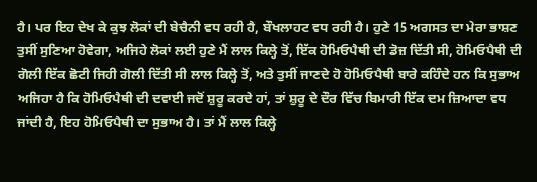ਹੈ। ਪਰ ਇਹ ਦੇਖ ਕੇ ਕੁਝ ਲੋਕਾਂ ਦੀ ਬੇਚੈਨੀ ਵਧ ਰਹੀ ਹੈ, ਬੌਖਲਾਹਟ ਵਧ ਰਹੀ ਹੈ। ਹੁਣੇ 15 ਅਗਸਤ ਦਾ ਮੇਰਾ ਭਾਸ਼ਣ ਤੁਸੀਂ ਸੁਣਿਆ ਹੋਵੇਗਾ, ਅਜਿਹੇ ਲੋਕਾਂ ਲਈ ਹੁਣੇ ਮੈਂ ਲਾਲ ਕਿਲ੍ਹੇ ਤੋਂ, ਇੱਕ ਹੋਮਿਓਪੈਥੀ ਦੀ ਡੋਜ਼ ਦਿੱਤੀ ਸੀ, ਹੋਮਿਓਪੈਥੀ ਦੀ ਗੋਲੀ ਇੱਕ ਛੋਟੀ ਜਿਹੀ ਗੋਲੀ ਦਿੱਤੀ ਸੀ ਲਾਲ ਕਿਲ੍ਹੇ ਤੋਂ, ਅਤੇ ਤੁਸੀਂ ਜਾਣਦੇ ਹੋ ਹੋਮਿਓਪੈਥੀ ਬਾਰੇ ਕਹਿੰਦੇ ਹਨ ਕਿ ਸੁਭਾਅ ਅਜਿਹਾ ਹੈ ਕਿ ਹੋਮਿਓਪੈਥੀ ਦੀ ਦਵਾਈ ਜਦੋਂ ਸ਼ੁਰੂ ਕਰਦੇ ਹਾਂ, ਤਾਂ ਸ਼ੁਰੂ ਦੇ ਦੌਰ ਵਿੱਚ ਬਿਮਾਰੀ ਇੱਕ ਦਮ ਜ਼ਿਆਦਾ ਵਧ ਜਾਂਦੀ ਹੈ, ਇਹ ਹੋਮਿਓਪੈਥੀ ਦਾ ਸੁਭਾਅ ਹੈ। ਤਾਂ ਮੈਂ ਲਾਲ ਕਿਲ੍ਹੇ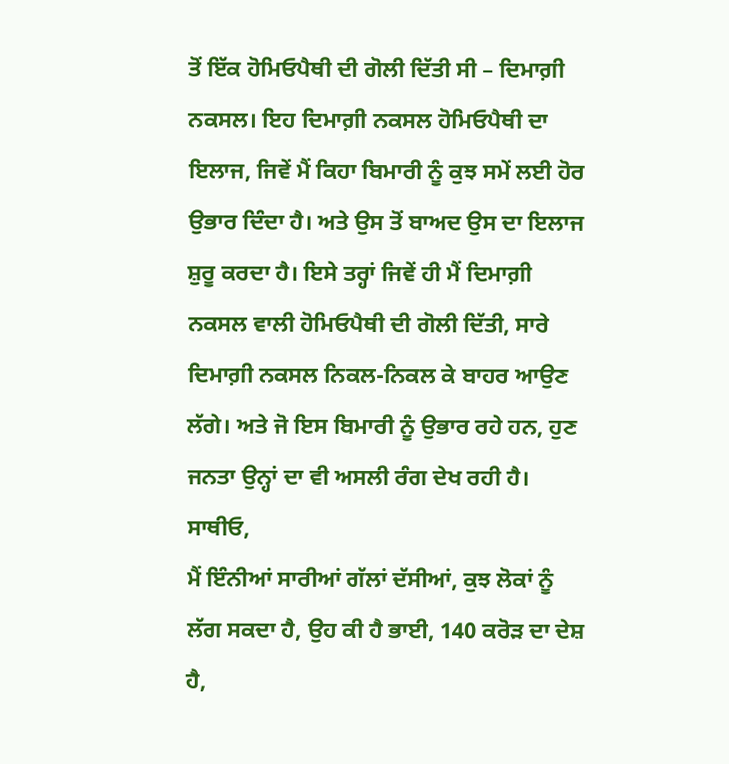ਤੋਂ ਇੱਕ ਹੋਮਿਓਪੈਥੀ ਦੀ ਗੋਲੀ ਦਿੱਤੀ ਸੀ – ਦਿਮਾਗ਼ੀ ਨਕਸਲ। ਇਹ ਦਿਮਾਗ਼ੀ ਨਕਸਲ ਹੋਮਿਓਪੈਥੀ ਦਾ ਇਲਾਜ, ਜਿਵੇਂ ਮੈਂ ਕਿਹਾ ਬਿਮਾਰੀ ਨੂੰ ਕੁਝ ਸਮੇਂ ਲਈ ਹੋਰ ਉਭਾਰ ਦਿੰਦਾ ਹੈ। ਅਤੇ ਉਸ ਤੋਂ ਬਾਅਦ ਉਸ ਦਾ ਇਲਾਜ ਸ਼ੁਰੂ ਕਰਦਾ ਹੈ। ਇਸੇ ਤਰ੍ਹਾਂ ਜਿਵੇਂ ਹੀ ਮੈਂ ਦਿਮਾਗ਼ੀ ਨਕਸਲ ਵਾਲੀ ਹੋਮਿਓਪੈਥੀ ਦੀ ਗੋਲੀ ਦਿੱਤੀ, ਸਾਰੇ ਦਿਮਾਗ਼ੀ ਨਕਸਲ ਨਿਕਲ-ਨਿਕਲ ਕੇ ਬਾਹਰ ਆਉਣ ਲੱਗੇ। ਅਤੇ ਜੋ ਇਸ ਬਿਮਾਰੀ ਨੂੰ ਉਭਾਰ ਰਹੇ ਹਨ, ਹੁਣ ਜਨਤਾ ਉਨ੍ਹਾਂ ਦਾ ਵੀ ਅਸਲੀ ਰੰਗ ਦੇਖ ਰਹੀ ਹੈ।
ਸਾਥੀਓ,
ਮੈਂ ਇੰਨੀਆਂ ਸਾਰੀਆਂ ਗੱਲਾਂ ਦੱਸੀਆਂ, ਕੁਝ ਲੋਕਾਂ ਨੂੰ ਲੱਗ ਸਕਦਾ ਹੈ, ਉਹ ਕੀ ਹੈ ਭਾਈ, 140 ਕਰੋੜ ਦਾ ਦੇਸ਼ ਹੈ,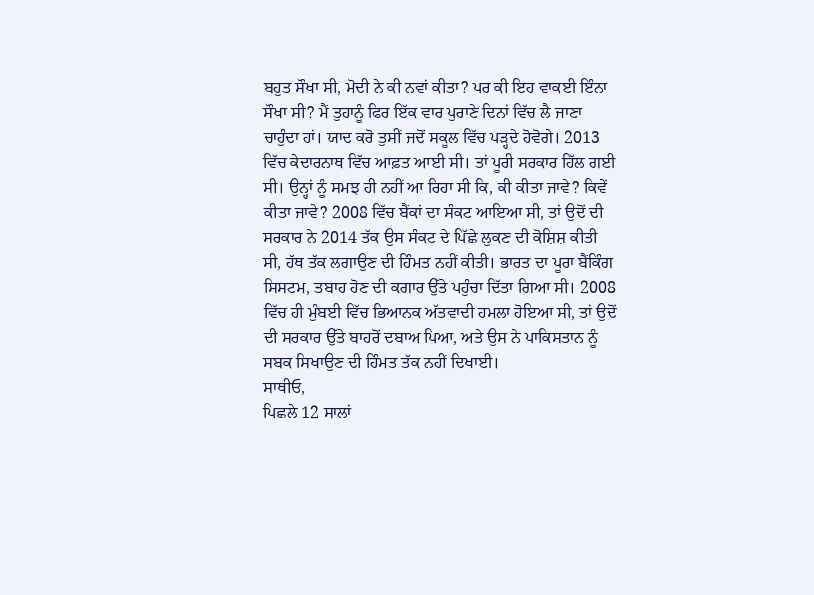ਬਹੁਤ ਸੌਖਾ ਸੀ, ਮੋਦੀ ਨੇ ਕੀ ਨਵਾਂ ਕੀਤਾ? ਪਰ ਕੀ ਇਹ ਵਾਕਈ ਇੰਨਾ ਸੌਖਾ ਸੀ? ਮੈਂ ਤੁਹਾਨੂੰ ਫਿਰ ਇੱਕ ਵਾਰ ਪੁਰਾਣੇ ਦਿਨਾਂ ਵਿੱਚ ਲੈ ਜਾਣਾ ਚਾਹੁੰਦਾ ਹਾਂ। ਯਾਦ ਕਰੋ ਤੁਸੀਂ ਜਦੋਂ ਸਕੂਲ ਵਿੱਚ ਪੜ੍ਹਦੇ ਹੋਵੋਗੇ। 2013 ਵਿੱਚ ਕੇਦਾਰਨਾਥ ਵਿੱਚ ਆਫ਼ਤ ਆਈ ਸੀ। ਤਾਂ ਪੂਰੀ ਸਰਕਾਰ ਹਿੱਲ ਗਈ ਸੀ। ਉਨ੍ਹਾਂ ਨੂੰ ਸਮਝ ਹੀ ਨਹੀਂ ਆ ਰਿਹਾ ਸੀ ਕਿ, ਕੀ ਕੀਤਾ ਜਾਵੇ? ਕਿਵੇਂ ਕੀਤਾ ਜਾਵੇ? 2008 ਵਿੱਚ ਬੈਂਕਾਂ ਦਾ ਸੰਕਟ ਆਇਆ ਸੀ, ਤਾਂ ਉਦੋਂ ਦੀ ਸਰਕਾਰ ਨੇ 2014 ਤੱਕ ਉਸ ਸੰਕਟ ਦੇ ਪਿੱਛੇ ਲੁਕਣ ਦੀ ਕੋਸ਼ਿਸ਼ ਕੀਤੀ ਸੀ, ਹੱਥ ਤੱਕ ਲਗਾਉਣ ਦੀ ਹਿੰਮਤ ਨਹੀਂ ਕੀਤੀ। ਭਾਰਤ ਦਾ ਪੂਰਾ ਬੈਂਕਿੰਗ ਸਿਸਟਮ, ਤਬਾਹ ਹੋਣ ਦੀ ਕਗਾਰ ਉੱਤੇ ਪਹੁੰਚਾ ਦਿੱਤਾ ਗਿਆ ਸੀ। 2008 ਵਿੱਚ ਹੀ ਮੁੰਬਈ ਵਿੱਚ ਭਿਆਨਕ ਅੱਤਵਾਦੀ ਹਮਲਾ ਹੋਇਆ ਸੀ, ਤਾਂ ਉਦੋਂ ਦੀ ਸਰਕਾਰ ਉੱਤੇ ਬਾਹਰੋਂ ਦਬਾਅ ਪਿਆ, ਅਤੇ ਉਸ ਨੇ ਪਾਕਿਸਤਾਨ ਨੂੰ ਸਬਕ ਸਿਖਾਉਣ ਦੀ ਹਿੰਮਤ ਤੱਕ ਨਹੀਂ ਦਿਖਾਈ।
ਸਾਥੀਓ,
ਪਿਛਲੇ 12 ਸਾਲਾਂ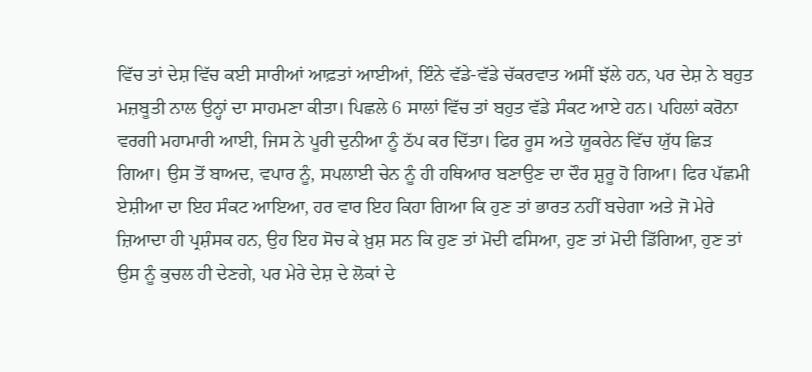ਵਿੱਚ ਤਾਂ ਦੇਸ਼ ਵਿੱਚ ਕਈ ਸਾਰੀਆਂ ਆਫ਼ਤਾਂ ਆਈਆਂ, ਇੰਨੇ ਵੱਡੇ-ਵੱਡੇ ਚੱਕਰਵਾਤ ਅਸੀਂ ਝੱਲੇ ਹਨ, ਪਰ ਦੇਸ਼ ਨੇ ਬਹੁਤ ਮਜ਼ਬੂਤੀ ਨਾਲ ਉਨ੍ਹਾਂ ਦਾ ਸਾਹਮਣਾ ਕੀਤਾ। ਪਿਛਲੇ 6 ਸਾਲਾਂ ਵਿੱਚ ਤਾਂ ਬਹੁਤ ਵੱਡੇ ਸੰਕਟ ਆਏ ਹਨ। ਪਹਿਲਾਂ ਕਰੋਨਾ ਵਰਗੀ ਮਹਾਮਾਰੀ ਆਈ, ਜਿਸ ਨੇ ਪੂਰੀ ਦੁਨੀਆ ਨੂੰ ਠੱਪ ਕਰ ਦਿੱਤਾ। ਫਿਰ ਰੂਸ ਅਤੇ ਯੂਕਰੇਨ ਵਿੱਚ ਯੁੱਧ ਛਿੜ ਗਿਆ। ਉਸ ਤੋਂ ਬਾਅਦ, ਵਪਾਰ ਨੂੰ, ਸਪਲਾਈ ਚੇਨ ਨੂੰ ਹੀ ਹਥਿਆਰ ਬਣਾਉਣ ਦਾ ਦੌਰ ਸ਼ੁਰੂ ਹੋ ਗਿਆ। ਫਿਰ ਪੱਛਮੀ ਏਸ਼ੀਆ ਦਾ ਇਹ ਸੰਕਟ ਆਇਆ, ਹਰ ਵਾਰ ਇਹ ਕਿਹਾ ਗਿਆ ਕਿ ਹੁਣ ਤਾਂ ਭਾਰਤ ਨਹੀਂ ਬਚੇਗਾ ਅਤੇ ਜੋ ਮੇਰੇ ਜ਼ਿਆਦਾ ਹੀ ਪ੍ਰਸ਼ੰਸਕ ਹਨ, ਉਹ ਇਹ ਸੋਚ ਕੇ ਖ਼ੁਸ਼ ਸਨ ਕਿ ਹੁਣ ਤਾਂ ਮੋਦੀ ਫਸਿਆ, ਹੁਣ ਤਾਂ ਮੋਦੀ ਡਿੱਗਿਆ, ਹੁਣ ਤਾਂ ਉਸ ਨੂੰ ਕੁਚਲ ਹੀ ਦੇਣਗੇ, ਪਰ ਮੇਰੇ ਦੇਸ਼ ਦੇ ਲੋਕਾਂ ਦੇ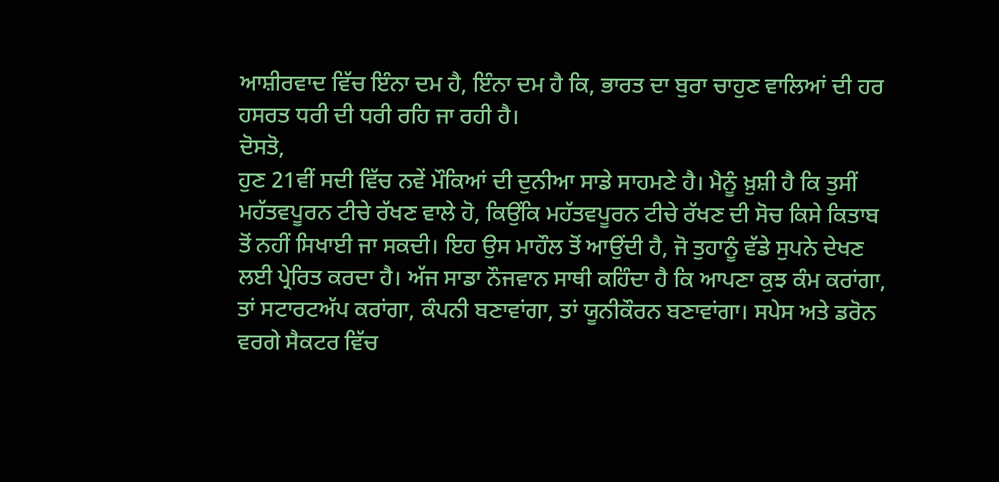ਆਸ਼ੀਰਵਾਦ ਵਿੱਚ ਇੰਨਾ ਦਮ ਹੈ, ਇੰਨਾ ਦਮ ਹੈ ਕਿ, ਭਾਰਤ ਦਾ ਬੁਰਾ ਚਾਹੁਣ ਵਾਲਿਆਂ ਦੀ ਹਰ ਹਸਰਤ ਧਰੀ ਦੀ ਧਰੀ ਰਹਿ ਜਾ ਰਹੀ ਹੈ।
ਦੋਸਤੋ,
ਹੁਣ 21ਵੀਂ ਸਦੀ ਵਿੱਚ ਨਵੇਂ ਮੌਕਿਆਂ ਦੀ ਦੁਨੀਆ ਸਾਡੇ ਸਾਹਮਣੇ ਹੈ। ਮੈਨੂੰ ਖ਼ੁਸ਼ੀ ਹੈ ਕਿ ਤੁਸੀਂ ਮਹੱਤਵਪੂਰਨ ਟੀਚੇ ਰੱਖਣ ਵਾਲੇ ਹੋ, ਕਿਉਂਕਿ ਮਹੱਤਵਪੂਰਨ ਟੀਚੇ ਰੱਖਣ ਦੀ ਸੋਚ ਕਿਸੇ ਕਿਤਾਬ ਤੋਂ ਨਹੀਂ ਸਿਖਾਈ ਜਾ ਸਕਦੀ। ਇਹ ਉਸ ਮਾਹੌਲ ਤੋਂ ਆਉਂਦੀ ਹੈ, ਜੋ ਤੁਹਾਨੂੰ ਵੱਡੇ ਸੁਪਨੇ ਦੇਖਣ ਲਈ ਪ੍ਰੇਰਿਤ ਕਰਦਾ ਹੈ। ਅੱਜ ਸਾਡਾ ਨੌਜਵਾਨ ਸਾਥੀ ਕਹਿੰਦਾ ਹੈ ਕਿ ਆਪਣਾ ਕੁਝ ਕੰਮ ਕਰਾਂਗਾ, ਤਾਂ ਸਟਾਰਟਅੱਪ ਕਰਾਂਗਾ, ਕੰਪਨੀ ਬਣਾਵਾਂਗਾ, ਤਾਂ ਯੂਨੀਕੌਰਨ ਬਣਾਵਾਂਗਾ। ਸਪੇਸ ਅਤੇ ਡਰੋਨ ਵਰਗੇ ਸੈਕਟਰ ਵਿੱਚ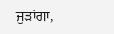ਜੁੜਾਂਗਾ,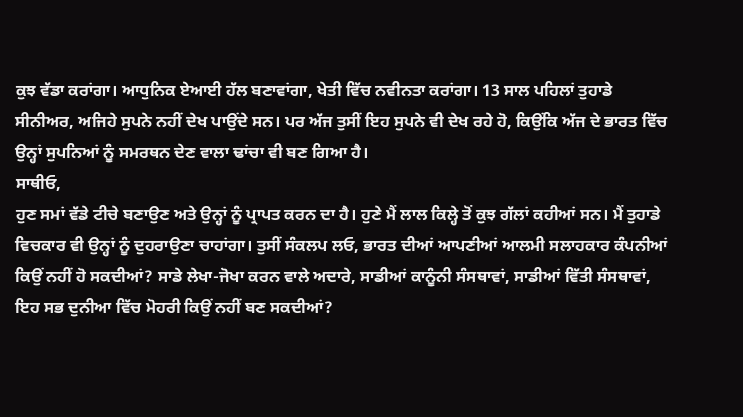ਕੁਝ ਵੱਡਾ ਕਰਾਂਗਾ। ਆਧੁਨਿਕ ਏਆਈ ਹੱਲ ਬਣਾਵਾਂਗਾ, ਖੇਤੀ ਵਿੱਚ ਨਵੀਨਤਾ ਕਰਾਂਗਾ। 13 ਸਾਲ ਪਹਿਲਾਂ ਤੁਹਾਡੇ ਸੀਨੀਅਰ, ਅਜਿਹੇ ਸੁਪਨੇ ਨਹੀਂ ਦੇਖ ਪਾਉਂਦੇ ਸਨ। ਪਰ ਅੱਜ ਤੁਸੀਂ ਇਹ ਸੁਪਨੇ ਵੀ ਦੇਖ ਰਹੇ ਹੋ, ਕਿਉਂਕਿ ਅੱਜ ਦੇ ਭਾਰਤ ਵਿੱਚ ਉਨ੍ਹਾਂ ਸੁਪਨਿਆਂ ਨੂੰ ਸਮਰਥਨ ਦੇਣ ਵਾਲਾ ਢਾਂਚਾ ਵੀ ਬਣ ਗਿਆ ਹੈ।
ਸਾਥੀਓ,
ਹੁਣ ਸਮਾਂ ਵੱਡੇ ਟੀਚੇ ਬਣਾਉਣ ਅਤੇ ਉਨ੍ਹਾਂ ਨੂੰ ਪ੍ਰਾਪਤ ਕਰਨ ਦਾ ਹੈ। ਹੁਣੇ ਮੈਂ ਲਾਲ ਕਿਲ੍ਹੇ ਤੋਂ ਕੁਝ ਗੱਲਾਂ ਕਹੀਆਂ ਸਨ। ਮੈਂ ਤੁਹਾਡੇ ਵਿਚਕਾਰ ਵੀ ਉਨ੍ਹਾਂ ਨੂੰ ਦੁਹਰਾਉਣਾ ਚਾਹਾਂਗਾ। ਤੁਸੀਂ ਸੰਕਲਪ ਲਓ, ਭਾਰਤ ਦੀਆਂ ਆਪਣੀਆਂ ਆਲਮੀ ਸਲਾਹਕਾਰ ਕੰਪਨੀਆਂ ਕਿਉਂ ਨਹੀਂ ਹੋ ਸਕਦੀਆਂ? ਸਾਡੇ ਲੇਖਾ-ਜੋਖਾ ਕਰਨ ਵਾਲੇ ਅਦਾਰੇ, ਸਾਡੀਆਂ ਕਾਨੂੰਨੀ ਸੰਸਥਾਵਾਂ, ਸਾਡੀਆਂ ਵਿੱਤੀ ਸੰਸਥਾਵਾਂ, ਇਹ ਸਭ ਦੁਨੀਆ ਵਿੱਚ ਮੋਹਰੀ ਕਿਉਂ ਨਹੀਂ ਬਣ ਸਕਦੀਆਂ?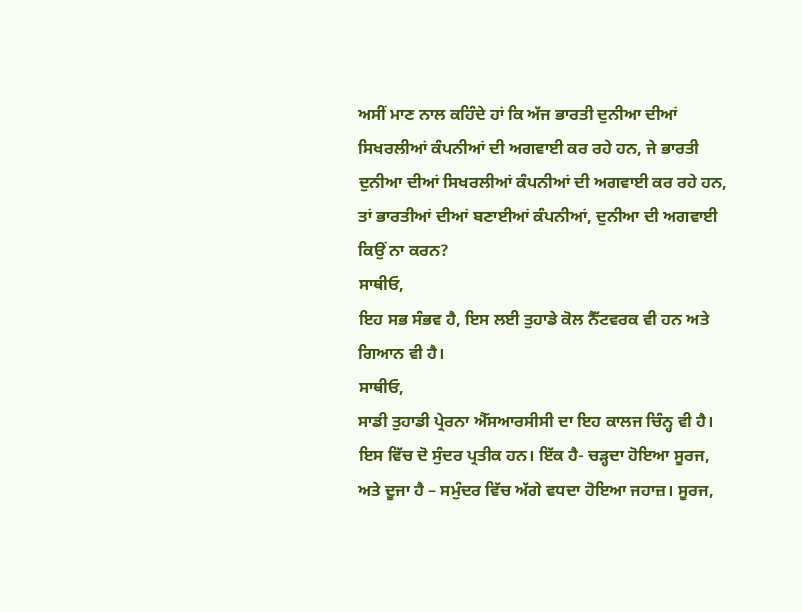ਅਸੀਂ ਮਾਣ ਨਾਲ ਕਹਿੰਦੇ ਹਾਂ ਕਿ ਅੱਜ ਭਾਰਤੀ ਦੁਨੀਆ ਦੀਆਂ ਸਿਖਰਲੀਆਂ ਕੰਪਨੀਆਂ ਦੀ ਅਗਵਾਈ ਕਰ ਰਹੇ ਹਨ, ਜੇ ਭਾਰਤੀ ਦੁਨੀਆ ਦੀਆਂ ਸਿਖਰਲੀਆਂ ਕੰਪਨੀਆਂ ਦੀ ਅਗਵਾਈ ਕਰ ਰਹੇ ਹਨ, ਤਾਂ ਭਾਰਤੀਆਂ ਦੀਆਂ ਬਣਾਈਆਂ ਕੰਪਨੀਆਂ, ਦੁਨੀਆ ਦੀ ਅਗਵਾਈ ਕਿਉਂ ਨਾ ਕਰਨ?
ਸਾਥੀਓ,
ਇਹ ਸਭ ਸੰਭਵ ਹੈ, ਇਸ ਲਈ ਤੁਹਾਡੇ ਕੋਲ ਨੈੱਟਵਰਕ ਵੀ ਹਨ ਅਤੇ ਗਿਆਨ ਵੀ ਹੈ।
ਸਾਥੀਓ,
ਸਾਡੀ ਤੁਹਾਡੀ ਪ੍ਰੇਰਨਾ ਐੱਸਆਰਸੀਸੀ ਦਾ ਇਹ ਕਾਲਜ ਚਿੰਨ੍ਹ ਵੀ ਹੈ। ਇਸ ਵਿੱਚ ਦੋ ਸੁੰਦਰ ਪ੍ਰਤੀਕ ਹਨ। ਇੱਕ ਹੈ- ਚੜ੍ਹਦਾ ਹੋਇਆ ਸੂਰਜ, ਅਤੇ ਦੂਜਾ ਹੈ – ਸਮੁੰਦਰ ਵਿੱਚ ਅੱਗੇ ਵਧਦਾ ਹੋਇਆ ਜਹਾਜ਼। ਸੂਰਜ,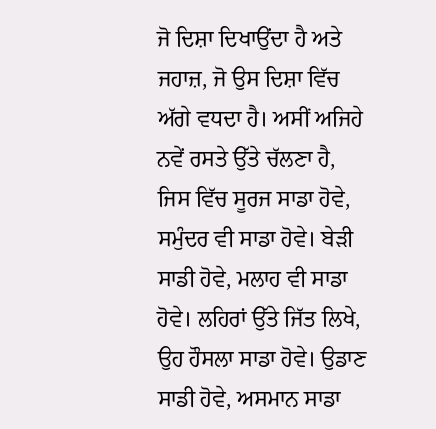ਜੋ ਦਿਸ਼ਾ ਦਿਖਾਉਂਦਾ ਹੈ ਅਤੇ ਜਹਾਜ਼, ਜੋ ਉਸ ਦਿਸ਼ਾ ਵਿੱਚ ਅੱਗੇ ਵਧਦਾ ਹੈ। ਅਸੀਂ ਅਜਿਹੇ ਨਵੇਂ ਰਸਤੇ ਉੱਤੇ ਚੱਲਣਾ ਹੈ, ਜਿਸ ਵਿੱਚ ਸੂਰਜ ਸਾਡਾ ਹੋਵੇ, ਸਮੁੰਦਰ ਵੀ ਸਾਡਾ ਹੋਵੇ। ਬੇੜੀ ਸਾਡੀ ਹੋਵੇ, ਮਲਾਹ ਵੀ ਸਾਡਾ ਹੋਵੇ। ਲਹਿਰਾਂ ਉੱਤੇ ਜਿੱਤ ਲਿਖੇ, ਉਹ ਹੌਸਲਾ ਸਾਡਾ ਹੋਵੇ। ਉਡਾਣ ਸਾਡੀ ਹੋਵੇ, ਅਸਮਾਨ ਸਾਡਾ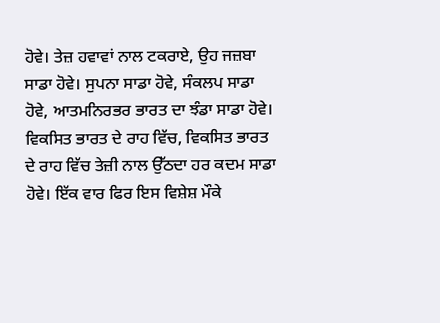ਹੋਵੇ। ਤੇਜ਼ ਹਵਾਵਾਂ ਨਾਲ ਟਕਰਾਏ, ਉਹ ਜਜ਼ਬਾ ਸਾਡਾ ਹੋਵੇ। ਸੁਪਨਾ ਸਾਡਾ ਹੋਵੇ, ਸੰਕਲਪ ਸਾਡਾ ਹੋਵੇ, ਆਤਮਨਿਰਭਰ ਭਾਰਤ ਦਾ ਝੰਡਾ ਸਾਡਾ ਹੋਵੇ। ਵਿਕਸਿਤ ਭਾਰਤ ਦੇ ਰਾਹ ਵਿੱਚ, ਵਿਕਸਿਤ ਭਾਰਤ ਦੇ ਰਾਹ ਵਿੱਚ ਤੇਜ਼ੀ ਨਾਲ ਉੱਠਦਾ ਹਰ ਕਦਮ ਸਾਡਾ ਹੋਵੇ। ਇੱਕ ਵਾਰ ਫਿਰ ਇਸ ਵਿਸ਼ੇਸ਼ ਮੌਕੇ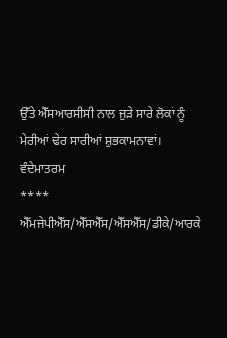ਉੱਤੇ ਐੱਸਆਰਸੀਸੀ ਨਾਲ ਜੁੜੇ ਸਾਰੇ ਲੋਕਾਂ ਨੂੰ ਮੇਰੀਆਂ ਢੇਰ ਸਾਰੀਆਂ ਸ਼ੁਭਕਾਮਨਾਵਾਂ।
ਵੰਦੇਮਾਤਰਮ
****
ਐੱਮਜੇਪੀਐੱਸ/ਐੱਸਐੱਸ/ਐੱਸਐੱਸ/ਡੀਕੇ/ਆਰਕੇ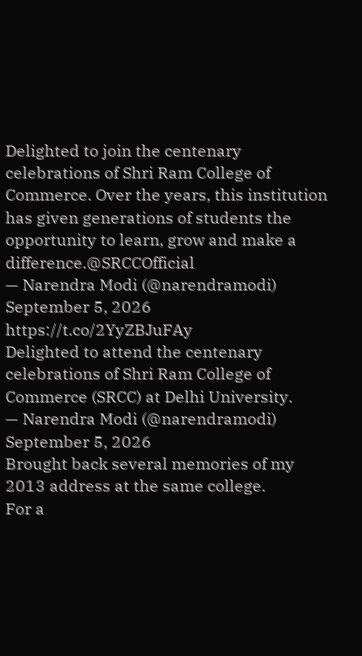Delighted to join the centenary celebrations of Shri Ram College of Commerce. Over the years, this institution has given generations of students the opportunity to learn, grow and make a difference.@SRCCOfficial
— Narendra Modi (@narendramodi) September 5, 2026
https://t.co/2YyZBJuFAy
Delighted to attend the centenary celebrations of Shri Ram College of Commerce (SRCC) at Delhi University.
— Narendra Modi (@narendramodi) September 5, 2026
Brought back several memories of my 2013 address at the same college.
For a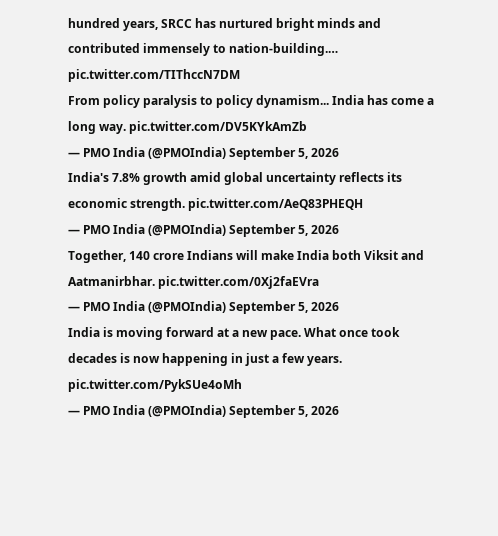hundred years, SRCC has nurtured bright minds and contributed immensely to nation-building.… pic.twitter.com/TIThccN7DM
From policy paralysis to policy dynamism... India has come a long way. pic.twitter.com/DV5KYkAmZb
— PMO India (@PMOIndia) September 5, 2026
India's 7.8% growth amid global uncertainty reflects its economic strength. pic.twitter.com/AeQ83PHEQH
— PMO India (@PMOIndia) September 5, 2026
Together, 140 crore Indians will make India both Viksit and Aatmanirbhar. pic.twitter.com/0Xj2faEVra
— PMO India (@PMOIndia) September 5, 2026
India is moving forward at a new pace. What once took decades is now happening in just a few years. pic.twitter.com/PykSUe4oMh
— PMO India (@PMOIndia) September 5, 2026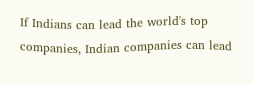If Indians can lead the world's top companies, Indian companies can lead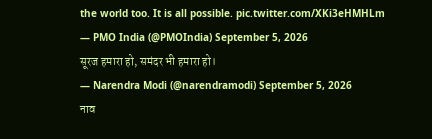the world too. It is all possible. pic.twitter.com/XKi3eHMHLm
— PMO India (@PMOIndia) September 5, 2026
सूरज हमारा हो, समंदर भी हमारा हो।
— Narendra Modi (@narendramodi) September 5, 2026
नाव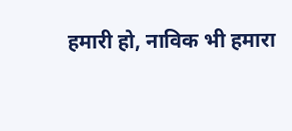हमारी हो, नाविक भी हमारा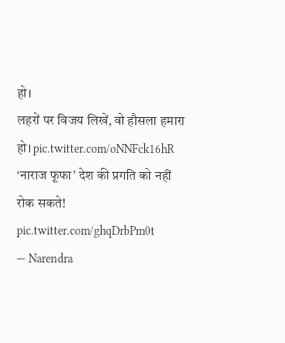हो।
लहरों पर विजय लिखें, वो हौसला हमारा हो। pic.twitter.com/oNNFck16hR
‘नाराज फूफा’ देश की प्रगति को नहीं रोक सकते! pic.twitter.com/ghqDrbPm0t
— Narendra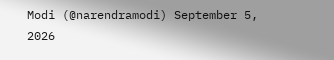Modi (@narendramodi) September 5, 2026